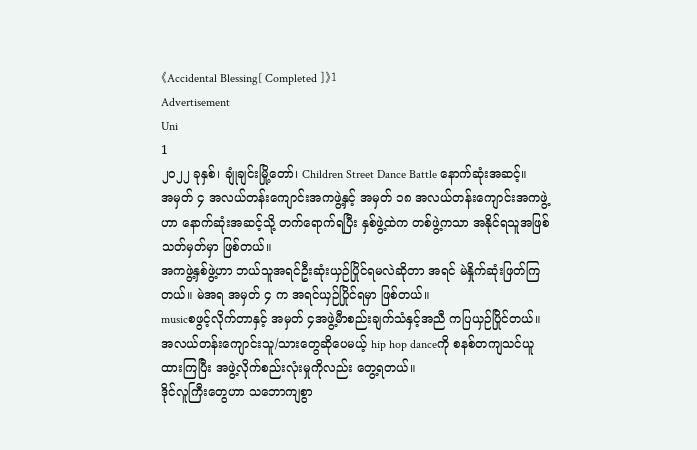《Accidental Blessing[ Completed ]》1
Advertisement
Uni
1
၂၀၂၂ ခုနှစ်၊ ချုံချင်းမြို့တော်၊ Children Street Dance Battle နောက်ဆုံးအဆင့်။
အမှတ် ၄ အလယ်တန်းကျောင်းအကဖွဲ့နှင့် အမှတ် ၁၈ အလယ်တန်းကျောင်းအကဖွဲ့ဟာ နောက်ဆုံးအဆင့်သို့ တက်ရောက်ရပြီး နှစ်ဖွဲ့ထဲက တစ်ဖွဲ့ကသာ အနိုင်ရသူအဖြစ် သတ်မှတ်မှာ ဖြစ်တယ်။
အကဖွဲ့နှစ်ဖွဲ့ဟာ ဘယ်သူအရင်ဦးဆုံးယှဉ်ပြိုင်ရမလဲဆိုတာ အရင် မဲနှိုက်ဆုံးဖြတ်ကြတယ်။ မဲအရ အမှတ် ၄ က အရင်ယှဉ်ပြိုင်ရမှာ ဖြစ်တယ်။
musicစဖွင့်လိုက်တာနှင့် အမှတ် ၄အဖွဲ့မီာစည်းချက်သံနှင့်အညီ ကပြယှဉ်ပြိုင်တယ်။ အလယ်တန်းကျောင်းသူ/သားတွေဆိုပေမယ့် hip hop danceကို စနစ်တကျသင်ယူထားကြပြီး အဖွဲ့လိုက်စည်းလုံးမှုကိုလည်း တွေ့ရတယ်။
ဒိုင်လူကြီးတွေဟာ သဘောကျစွာ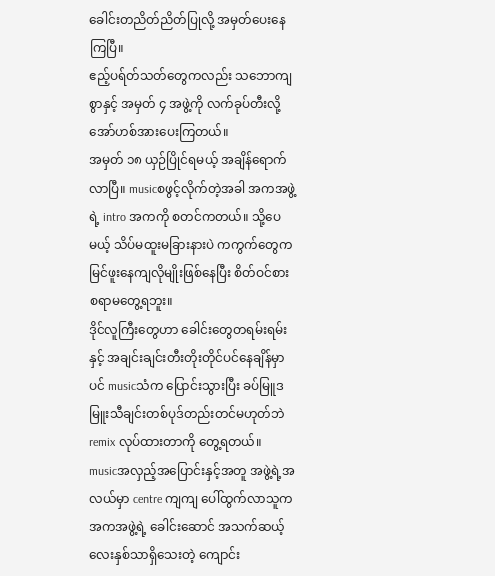ခေါင်းတညိတ်ညိတ်ပြုလို့ အမှတ်ပေးနေကြပြီ။
ဧည့်ပရ်တ်သတ်တွေကလည်း သဘောကျစွာနှင့် အမှတ် ၄ အဖွဲ့ကို လက်ခုပ်တီးလို့ အော်ဟစ်အားပေးကြတယ်။
အမှတ် ၁၈ ယှဉ်ပြိုင်ရမယ့် အချိန်ရောက်လာပြီ။ musicစဖွင့်လိုက်တဲ့အခါ အကအဖွဲ့ရဲ့ intro အကကို စတင်ကတယ်။ သို့ပေမယ့် သိပ်မထူးမခြားနားပဲ ကကွက်တွေက မြင်ဖူးနေကျလိုမျိုးဖြစ်နေပြီး စိတ်ဝင်စားစရာမတွေ့ရဘူး။
ဒိုင်လူကြီးတွေဟာ ခေါင်းတွေတရမ်းရမ်းနှင့် အချင်းချင်းတီးတိုးတိုင်ပင်နေချိန်မှာပင် musicသံက ပြောင်းသွားပြီး ခပ်မြူဒမြူးသီချင်းတစ်ပုဒ်တည်းတင်မဟုတ်ဘဲ remix လုပ်ထားတာကို တွေ့ရတယ်။
musicအလှည့်အပြောင်းနှင့်အတူ အဖွဲ့ရဲ့အလယ်မှာ centre ကျကျ ပေါ်ထွက်လာသူက အကအဖွဲ့ရဲ့ ခေါင်းဆောင် အသက်ဆယ့်လေးနှစ်သာရှိသေးတဲ့ ကျောင်း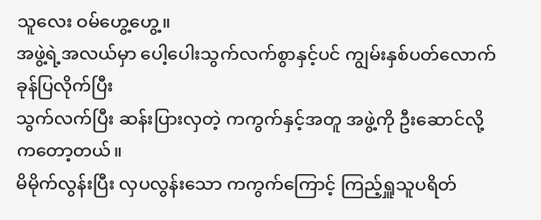သူလေး ဝမ်ဟွေ့ဟွေ့။
အဖွဲ့ရဲ့အလယ်မှာ ပေါ့ပေါးသွက်လက်စွာနှင့်ပင် ကျွမ်းနှစ်ပတ်လောက် ခုန်ပြလိုက်ပြီး
သွက်လက်ပြီး ဆန်းပြားလှတဲ့ ကကွက်နှင့်အတူ အဖွဲ့ကို ဦးဆောင်လို့ ကတော့တယ်။
မိမိုက်လွန်းပြီး လှပလွန်းသော ကကွက်ကြောင့် ကြည့်ရှူသူပရိတ်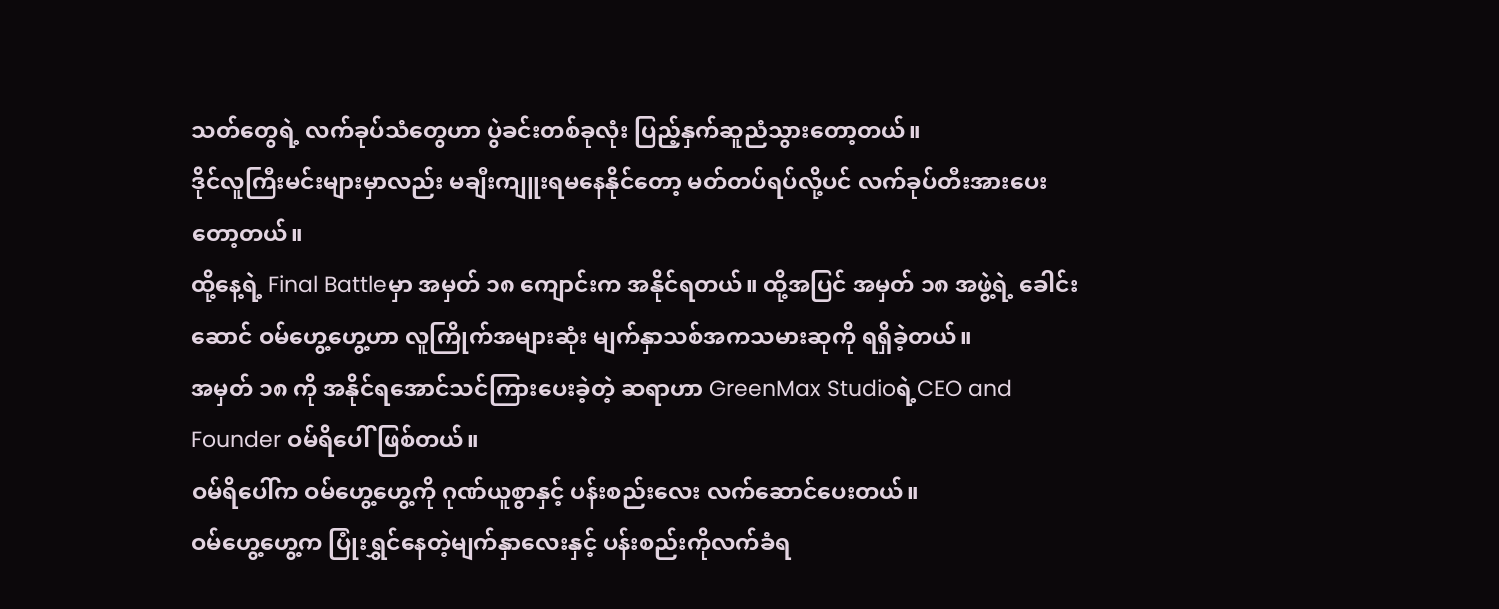သတ်တွေရဲ့ လက်ခုပ်သံတွေဟာ ပွဲခင်းတစ်ခုလုံး ပြည့်နှက်ဆူညံသွားတော့တယ်။
ဒိုင်လူကြီးမင်းများမှာလည်း မချီးကျူးရမနေနိုင်တော့ မတ်တပ်ရပ်လို့ပင် လက်ခုပ်တီးအားပေးတော့တယ်။
ထို့နေ့ရဲ့ Final Battleမှာ အမှတ် ၁၈ ကျောင်းက အနိုင်ရတယ်။ ထို့အပြင် အမှတ် ၁၈ အဖွဲ့ရဲ့ ခေါင်းဆောင် ဝမ်ဟွေ့ဟွေ့ဟာ လူကြိုက်အများဆုံး မျက်နှာသစ်အကသမားဆုကို ရရှိခဲ့တယ်။
အမှတ် ၁၈ ကို အနိုင်ရအောင်သင်ကြားပေးခဲ့တဲ့ ဆရာဟာ GreenMax Studioရဲ့CEO and Founder ဝမ်ရိပေါ်ဖြစ်တယ်။
ဝမ်ရိပေါ်က ဝမ်ဟွေ့ဟွေ့ကို ဂုဏ်ယူစွာနှင့် ပန်းစည်းလေး လက်ဆောင်ပေးတယ်။
ဝမ်ဟွေ့ဟွေ့က ပြုံးရွှင်နေတဲ့မျက်နှာလေးနှင့် ပန်းစည်းကိုလက်ခံရ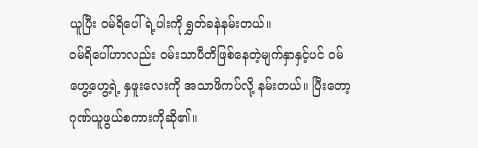ယူပြီး ဝမ်ရိပေါ်ရဲ့ပါးကို ရွှတ်ခနဲနမ်းတယ်။
ဝမ်ရိပေါ်ဟာလည်း ဝမ်းသာပီတိဖြစ်နေတဲ့မျက်နှာနှင့်ပင် ဝမ်ဟွေ့ဟွေ့ရဲ့ နှဖူးလေးကို အသာဖိကပ်လို့ နမ်းတယ်။ ပြီးတော့ ဂုဏ်ယူဖွယ်စကားကိုဆို၏။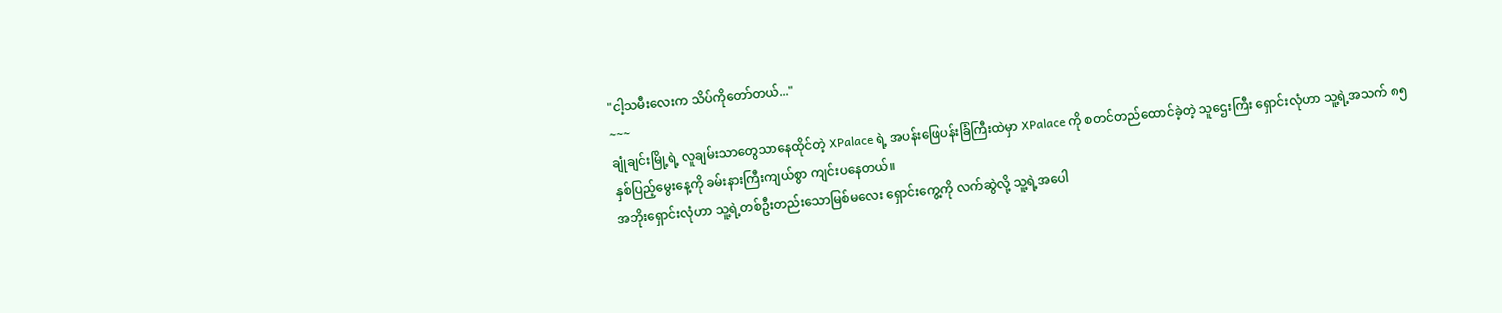"ငါ့သမီးလေးက သိပ်ကိုတော်တယ်..."
~~~
ချုံချင်းမြို့ရဲ့ လူချမ်းသာတွေသာနေထိုင်တဲ့ XPalace ရဲ့ အပန်းဖြေပန်းခြံကြီးထဲမှာ XPalace ကို စတင်တည်ထောင်ခဲ့တဲ့ သူဌေးကြီး ရှောင်းလုံဟာ သူ့ရဲ့အသက် ၈၅ နှစ်ပြည့်မွေးနေ့ကို ခမ်းနားကြီးကျယ်စွာ ကျင်းပနေတယ်။
အဘိုးရှောင်းလုံဟာ သူ့ရဲ့တစ်ဦးတည်းသောမြစ်မလေး ရှောင်းကွေ့ကို လက်ဆွဲလို့ သူ့ရဲ့အပေါ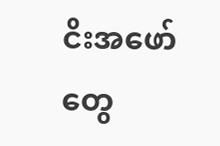ငိးအဖော်တွေ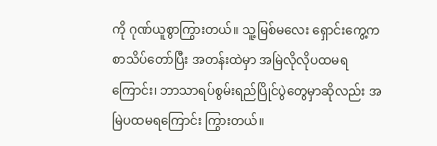ကို ဂုဏ်ယူစွာကြွားတယ်။ သူ့မြစ်မလေး ရှောင်းကွေ့က စာသိပ်တော်ပြီး အတန်းထဲမှာ အမြဲလိုလိုပထမရကြောင်း၊ ဘာသာရပ်စွမ်းရည်ပြိုင်ပွဲတွေမှာဆိုလည်း အမြဲပထမရကြောင်း ကြွားတယ်။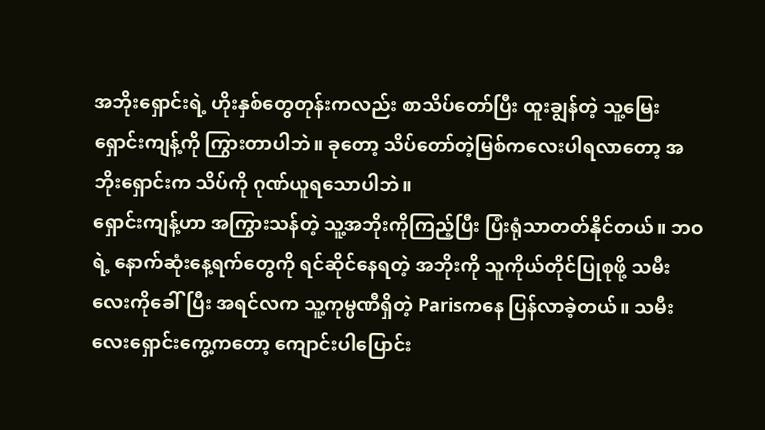အဘိုးရှောင်းရဲ့ ဟိုးနှစ်တွေတုန်းကလည်း စာသိပ်တော်ပြီး ထူးချွန်တဲ့ သူ့မြေးရှောင်းကျန့်ကို ကြွားတာပါဘဲ။ ခုတော့ သိပ်တော်တဲ့မြစ်ကလေးပါရလာတော့ အဘိုးရှောင်းက သိပ်ကို ဂုဏ်ယူရသောပါဘဲ။
ရှောင်းကျန့်ဟာ အကြွားသန်တဲ့ သူ့အဘိုးကိုကြည့်ပြီး ပြံးရုံသာတတ်နိုင်တယ်။ ဘဝရဲ့ နောက်ဆုံးနေ့ရက်တွေကို ရင်ဆိုင်နေရတဲ့ အဘိုးကို သူကိုယ်တိုင်ပြုစုဖို့ သမီးလေးကိုခေါ်ပြီး အရင်လက သူ့ကုမ္ပဏီရှိတဲ့ Parisကနေ ပြန်လာခဲ့တယ်။ သမီးလေးရှောင်းကွေ့ကတော့ ကျောင်းပါပြောင်း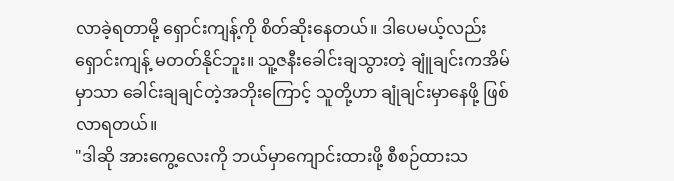လာခဲ့ရတာမို့ ရှောင်းကျန့်ကို စိတ်ဆိုးနေတယ်။ ဒါပေမယ့်လည်း ရှောင်းကျန့် မတတ်နိုင်ဘူး။ သူ့ဇနီးခေါင်းချသွားတဲ့ ချူံချင်းကအိမ်မှာသာ ခေါင်းချချင်တဲ့အဘိုးကြောင့် သူတို့ဟာ ချုံချင်းမှာနေဖို့ ဖြစ်လာရတယ်။
"ဒါဆို အားကွေ့လေးကို ဘယ်မှာကျောင်းထားဖို့ စီစဉ်ထားသ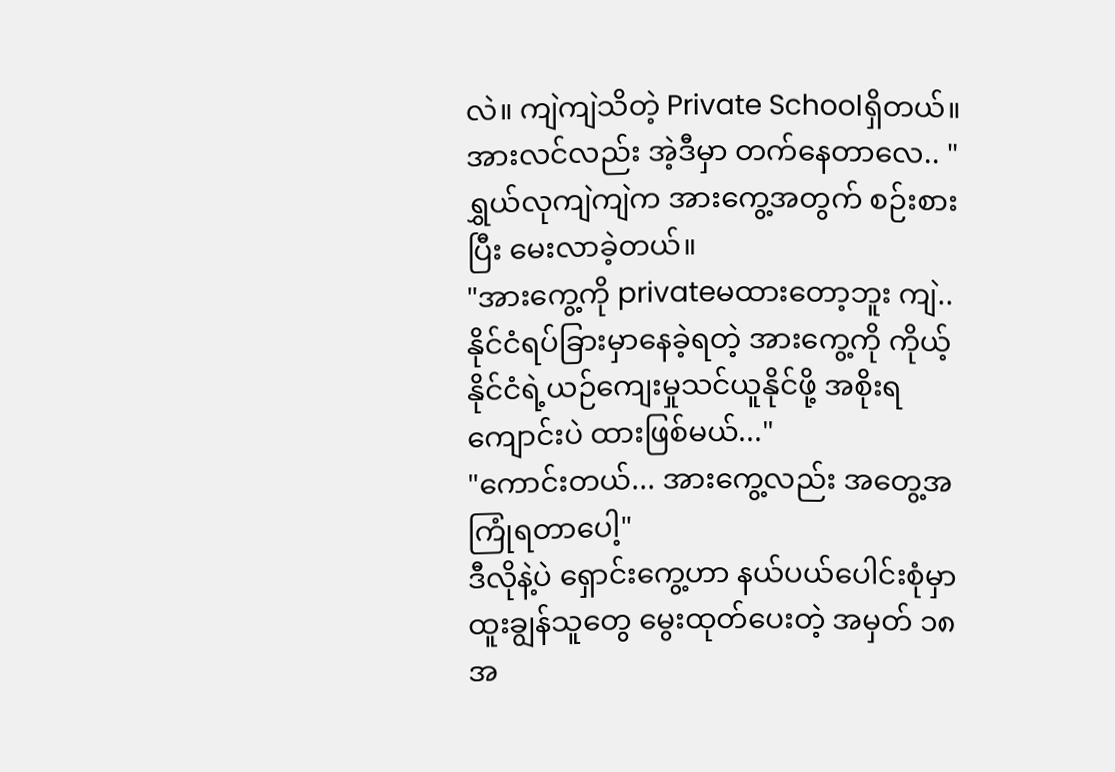လဲ။ ကျဲကျဲသိတဲ့ Private Schoolရှိတယ်။ အားလင်လည်း အဲ့ဒီမှာ တက်နေတာလေ.. "
ရွှယ်လုကျဲကျဲက အားကွေ့အတွက် စဉ်းစားပြီး မေးလာခဲ့တယ်။
"အားကွေ့ကို privateမထားတော့ဘူး ကျဲ.. နိုင်ငံရပ်ခြားမှာနေခဲ့ရတဲ့ အားကွေ့ကို ကိုယ့်နိုင်ငံရဲ့ယဉ်ကျေးမှုသင်ယူနိုင်ဖို့ အစိုးရကျောင်းပဲ ထားဖြစ်မယ်..."
"ကောင်းတယ်... အားကွေ့လည်း အတွေ့အကြုံရတာပေါ့"
ဒီလိုနဲ့ပဲ ရှောင်းကွေ့ဟာ နယ်ပယ်ပေါင်းစုံမှာ ထူးချွန်သူတွေ မွေးထုတ်ပေးတဲ့ အမှတ် ၁၈ အ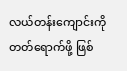လယ်တန်းကျောင်းကို တတ်ရောက်ဖို့ ဖြစ်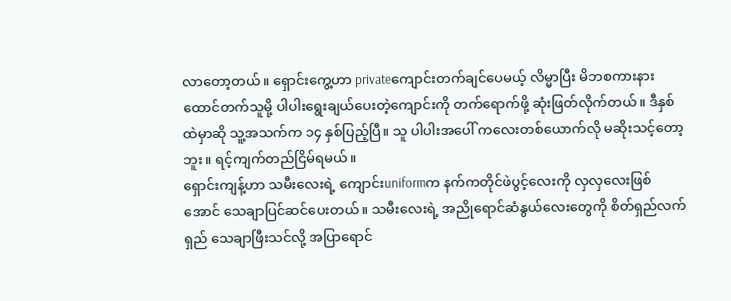လာတော့တယ်။ ရှောင်းကွေ့ဟာ privateကျောင်းတက်ချင်ပေမယ့် လိမ္မာပြီး မိဘစကားနားထောင်တက်သူမို့ ပါပါးရွေးချယ်ပေးတဲ့ကျောင်းကို တက်ရောက်ဖို့ ဆုံးဖြတ်လိုက်တယ်။ ဒီနှစ်ထဲမှာဆို သူ့အသက်က ၁၄ နှစ်ပြည့်ပြီ။ သူ ပါပါးအပေါ် ကလေးတစ်ယောက်လို မဆိုးသင့်တော့ဘူး။ ရင့်ကျက်တည်ငြိမ်ရမယ်။
ရှောင်းကျန့်ဟာ သမီးလေးရဲ့ ကျောင်းuniformက နက်ကတိုင်ဖဲပွင့်လေးကို လှလှလေးဖြစ်အောင် သေချာပြင်ဆင်ပေးတယ်။ သမီးလေးရဲ့ အညိုရောင်ဆံနွယ်လေးတွေကို စိတ်ရှည်လက်ရှည် သေချာဖြီးသင်လို့ အပြာရောင်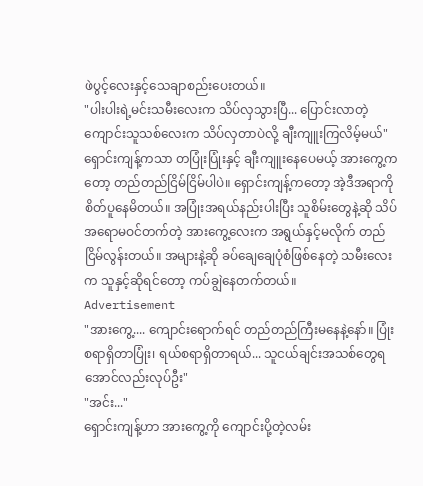ဖဲပွင့်လေးနှင့်သေချာစည်းပေးတယ်။
"ပါးပါးရဲ့မင်းသမီးလေးက သိပ်လှသွားပြီ... ပြောင်းလာတဲ့ ကျောင်းသူသစ်လေးက သိပ်လှတာပဲလို့ ချီးကျူးကြလိမ့်မယ်"
ရှောင်းကျန့်ကသာ တပြုံးပြုံးနှင့် ချီးကျူးနေပေမယ့် အားကွေ့ကတော့ တည်တည်ငြိမ်ငြိမ်ပါပဲ။ ရှောင်းကျန့်ကတော့ အဲ့ဒီအရာကို စိတ်ပူနေမိတယ်။ အပြုံးအရယ်နည်းပါးပြီး သူစိမ်းတွေနဲ့ဆို သိပ်အရောမဝင်တက်တဲ့ အားကွေ့လေးက အရွယ်နှင့်မလိုက် တည်ငြိမ်လွန်းတယ်။ အများနဲ့ဆို ခပ်ချေချေပုံစံဖြစ်နေတဲ့ သမီးလေးက သူနှင့်ဆိုရင်တော့ ကပ်ချွဲနေတက်တယ်။
Advertisement
"အားကွေ့.... ကျောင်းရောက်ရင် တည်တည်ကြီးမနေနဲ့နော်။ ပြုံးစရာရှိတာပြုံး၊ ရယ်စရာရှိတာရယ်... သူငယ်ချင်းအသစ်တွေရအောင်လည်းလုပ်ဦး"
"အင်း..."
ရှောင်းကျန့်ဟာ အားကွေ့ကို ကျောင်းပို့တဲ့လမ်း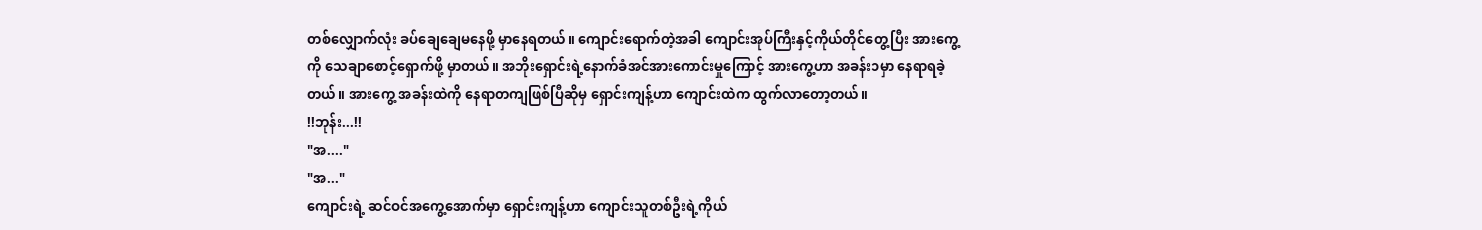တစ်လျှောက်လုံး ခပ်ချေချေမနေဖို့ မှာနေရတယ်။ ကျောင်းရောက်တဲ့အခါ ကျောင်းအုပ်ကြီးနှင့်ကိုယ်တိုင်တွေ့ပြီး အားကွေ့ကို သေချာစောင့်ရှောက်ဖို့ မှာတယ်။ အဘိုးရှောင်းရဲ့နောက်ခံအင်အားကောင်းမှုကြောင့် အားကွေ့ဟာ အခန်း၁မှာ နေရာရခဲ့တယ်။ အားကွေ့ အခန်းထဲကို နေရာတကျဖြစ်ပြီဆိုမှ ရှောင်းကျန့်ဟာ ကျောင်းထဲက ထွက်လာတော့တယ်။
!!ဘုန်း...!!
"အ...."
"အ..."
ကျောင်းရဲ့ ဆင်ဝင်အကွေ့အောက်မှာ ရှောင်းကျန့်ဟာ ကျောင်းသူတစ်ဦးရဲ့ကိုယ်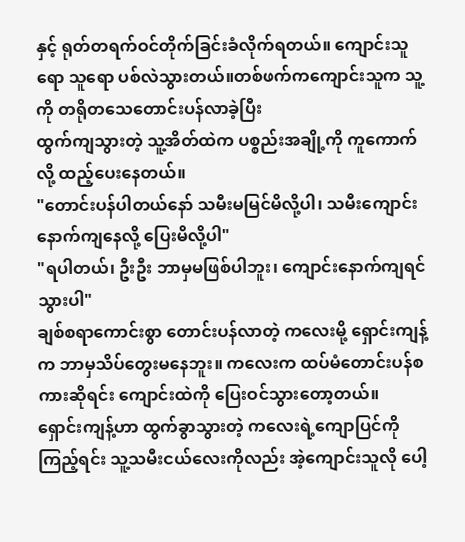နှင့် ရုတ်တရက်ဝင်တိုက်ခြင်းခံလိုက်ရတယ်။ ကျောင်းသူရော သူရော ပစ်လဲသွားတယ်။တစ်ဖက်ကကျောင်းသူက သူ့ကို တရိုတသေတောင်းပန်လာခဲ့ပြီး
ထွက်ကျသွားတဲ့ သူ့အိတ်ထဲက ပစ္စည်းအချို့ကို ကူကောက်လို့ ထည့်ပေးနေတယ်။
"တောင်းပန်ပါတယ်နော် သမီးမမြင်မိလို့ပါ၊ သမီးကျောင်းနောက်ကျနေလို့ ပြေးမိလို့ပါ"
"ရပါတယ်၊ ဦးဦး ဘာမှမဖြစ်ပါဘူး၊ ကျောင်းနောက်ကျရင် သွားပါ"
ချစ်စရာကောင်းစွာ တောင်းပန်လာတဲ့ ကလေးမို့ ရှောင်းကျန့်က ဘာမှသိပ်တွေးမနေဘူး။ ကလေးက ထပ်မံတောင်းပန်စကားဆိုရင်း ကျောင်းထဲကို ပြေးဝင်သွားတော့တယ်။
ရှောင်းကျန့်ဟာ ထွက်ခွာသွားတဲ့ ကလေးရဲ့ကျောပြင်ကိုကြည့်ရင်း သူ့သမီးငယ်လေးကိုလည်း အဲ့ကျောင်းသူလို ပေါ့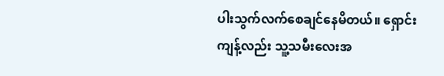ပါးသွက်လက်စေချင်နေမိတယ်။ ရှောင်းကျန့်လည်း သူ့သမီးလေးအ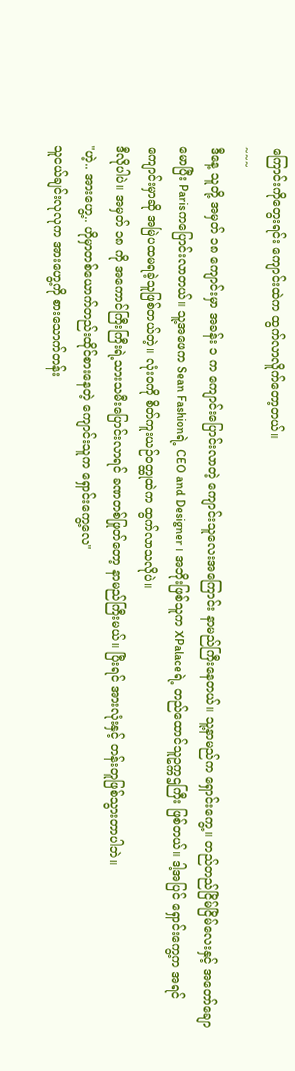ကြောင်းကိုတွေးရင်း ကျောင်းထဲက ထွက်လာလိူက်တော့တယ်။
~~~
ဒီနေ့ သူတို့ အမှတ် ၁၈ ကျောင်းမှာ အခန်း ၁ က ကျောင်းပြောင်းလာတဲ့ ကျောင်းသူလေးအကြောင်း နာမည်ကြီးနေတယ်။ သူ့နာမည်က ရှောင်းကွေ့။ တည်တည်ငြိမ်ငြိမ်လေးနှင့် အတော်ချောမောပြီး Parisကပြောင်းလာတယ်။ သူ့အဖေက Sean Fashionရဲ့ CEO and Designer ၊ အဘိုးဖြစ်သူက XPalaceရဲ့ တည်ထောင်သူဥက္ကဌကြီး ဖြစ်တယ်။ ဒါ့အပြင် ရှောင်းကွေ့က အရင်ကျောင်းမှာဆို အမြဲပထမရခဲ့သူဖြစ်တယ်တဲ့။ လုံးဝကို စိတ်ကူးယဉ်ဝတ္ထုထဲက ထွက်လာသလိုပဲ။
ဒီလိုပါပဲ။ အမှတ် ၁၈ ကို အကောင်ကြီးကြီးရဲ့သားသမီးပြောင်းလာရင် ခဏတစ်ဖြုတ်တော့ နာမည်ကြီးမယ်။ ပြီးရင် အားလုံးနှင့် တန်းတူဖြစ်သွားတာပါဘဲ။
"ဟဲ့.. အားဟွေ့.. ဟိုမှာတစ်ယောက်တည်းထိုင်စားနေတဲ့ ကျောင်းသူက ရှောင်းကွေ့လေ"
သူငယ်ချင်းလုလုက အားဟွေ့ကို စားသောက်တန်း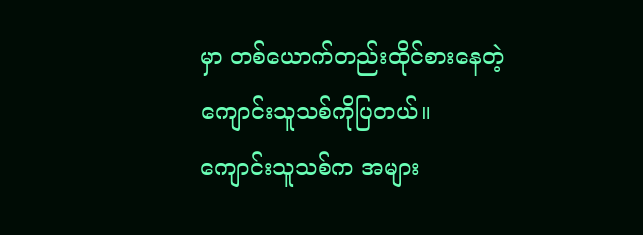မှာ တစ်ယောက်တည်းထိုင်စားနေတဲ့ ကျောင်းသူသစ်ကိုပြတယ်။ ကျောင်းသူသစ်က အများ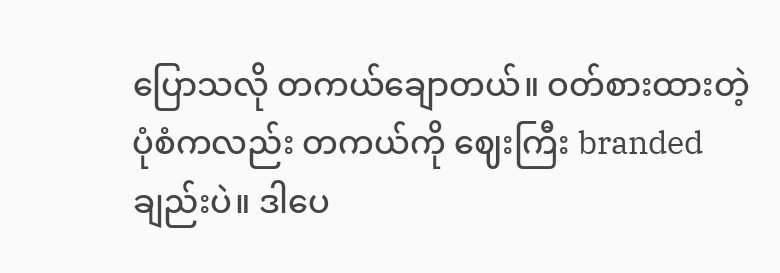ပြောသလို တကယ်ချောတယ်။ ဝတ်စားထားတဲ့ပုံစံကလည်း တကယ်ကို ဈေးကြီး branded ချည်းပဲ။ ဒါပေ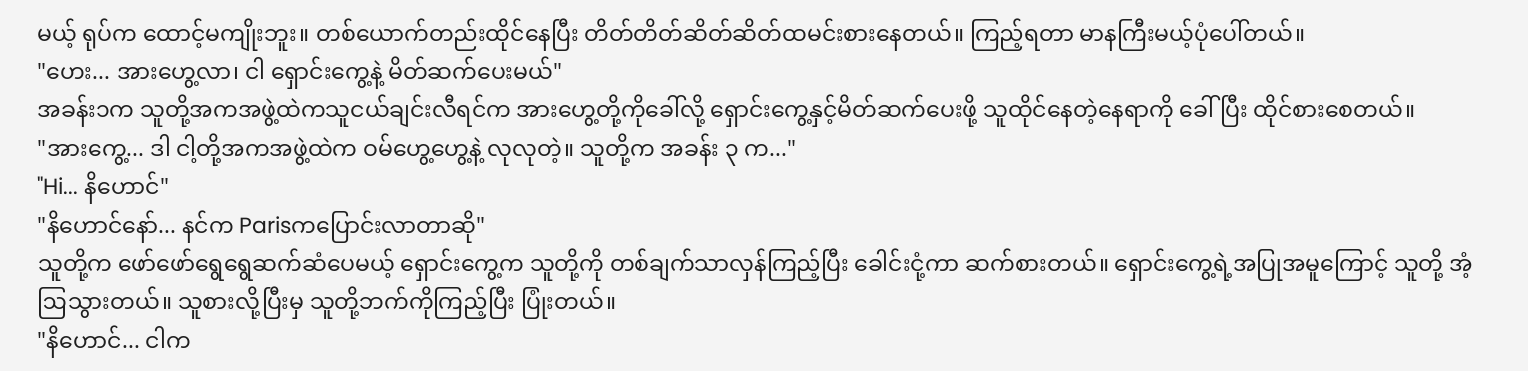မယ့် ရုပ်က ထောင့်မကျိုးဘူး။ တစ်ယောက်တည်းထိုင်နေပြီး တိတ်တိတ်ဆိတ်ဆိတ်ထမင်းစားနေတယ်။ ကြည့်ရတာ မာနကြီးမယ့်ပုံပေါ်တယ်။
"ဟေး... အားဟွေ့လာ၊ ငါ ရှောင်းကွေ့နဲ့ မိတ်ဆက်ပေးမယ်"
အခန်း၁က သူတို့အကအဖွဲ့ထဲကသူငယ်ချင်းလီရင်က အားဟွေ့တို့ကိုခေါ်လို့ ရှောင်းကွေ့နှင့်မိတ်ဆက်ပေးဖို့ သူထိုင်နေတဲ့နေရာကို ခေါ်ပြီး ထိုင်စားစေတယ်။
"အားကွေ့... ဒါ ငါ့တို့အကအဖွဲ့ထဲက ဝမ်ဟွေ့ဟွေ့နဲ့ လုလုတဲ့။ သူတို့က အခန်း ၃ က..."
"Hi... နိဟောင်"
"နိဟောင်နော်... နင်က Parisကပြောင်းလာတာဆို"
သူတို့က ဖော်ဖော်ရွေရွေဆက်ဆံပေမယ့် ရှောင်းကွေ့က သူတို့ကို တစ်ချက်သာလှန်ကြည့်ပြီး ခေါင်းငုံ့ကာ ဆက်စားတယ်။ ရှောင်းကွေ့ရဲ့အပြုအမူကြောင့် သူတို့ အံ့ဩသွားတယ်။ သူစားလို့ပြီးမှ သူတို့ဘက်ကိုကြည့်ပြီး ပြုံးတယ်။
"နိဟောင်... ငါက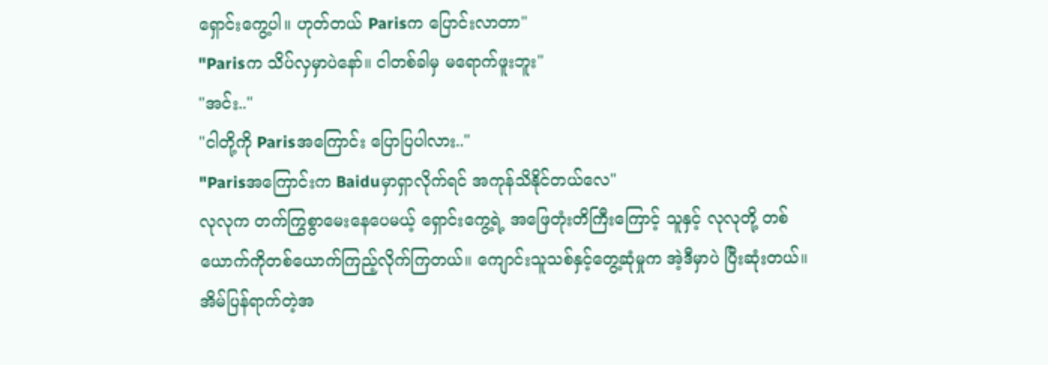ရှောင်းကွေ့ပါ။ ဟုတ်တယ် Parisက ပြောင်းလာတာ"
"Parisက သိပ်လှမှာပဲနော်။ ငါတစ်ခါမှ မရောက်ဖူးဘူး"
"အင်း.."
"ငါတို့ကို Parisအကြောင်း ပြောပြပါလား.."
"Parisအကြောင်းက Baiduမှာရှာလိုက်ရင် အကုန်သိနိုင်တယ်လေ"
လုလုက တက်ကြွစွာမေးနေပေမယ့် ရှောင်းကွေ့ရဲ့ အဖြေတုံးတိကြီးကြောင့် သူနှင့် လုလုတို့ တစ်ယောက်ကိုတစ်ယောက်ကြည့်လိုက်ကြတယ်။ ကျောင်းသူသစ်နှင့်တွေ့ဆုံမှုက အဲ့ဒီမှာပဲ ပြီးဆုံးတယ်။
အိမ်ပြန်ရာက်တဲ့အ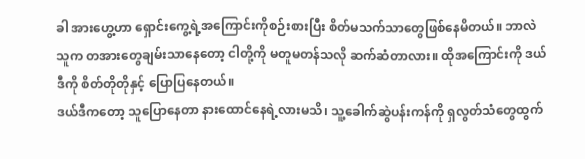ခါ အားဟွေ့ဟာ ရှောင်းကွေ့ရဲ့အကြောင်းကိုစဉ်းစားပြီး စိတ်မသက်သာတွေဖြစ်နေမိတယ်။ ဘာလဲ သူက တအားတွေချမ်းသာနေတော့ ငါတို့ကို မတူမတန်သလို ဆက်ဆံတာလား။ ထိုအကြောင်းကို ဒယ်ဒီကို စိတ်တိုတိုနှင့် ပြောပြနေတယ်။
ဒယ်ဒီကတော့ သူပြောနေတာ နားထောင်နေရဲ့လားမသိ၊ သူ့ခေါက်ဆွဲပန်းကန်ကို ရှလွတ်သံတွေထွက်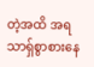တဲ့အထိ အရသာရှ်စွာစားနေ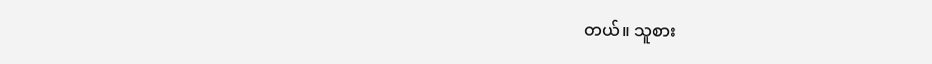တယ်။ သူစား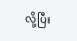လို့ပြီး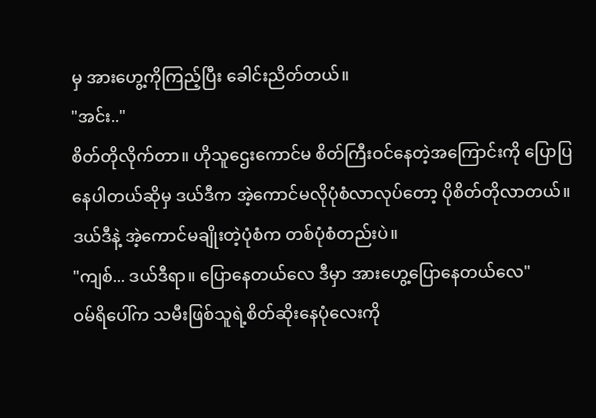မှ အားဟွေ့ကိုကြည့်ပြီး ခေါင်းညိတ်တယ်။
"အင်း.."
စိတ်တိုလိုက်တာ။ ဟိုသူဌေးကောင်မ စိတ်ကြီးဝင်နေတဲ့အကြောင်းကို ပြောပြနေပါတယ်ဆိုမှ ဒယ်ဒီက အဲ့ကောင်မလိုပုံစံလာလုပ်တော့ ပိုစိတ်တိုလာတယ်။ ဒယ်ဒီနဲ့ အဲ့ကောင်မချိုးတဲ့ပုံစံက တစ်ပုံစံတည်းပဲ။
"ကျစ်... ဒယ်ဒီရာ။ ပြောနေတယ်လေ ဒီမှာ အားဟွေ့ပြောနေတယ်လေ"
ဝမ်ရိပေါ်က သမီးဖြစ်သူရဲ့စိတ်ဆိုးနေပုံလေးကို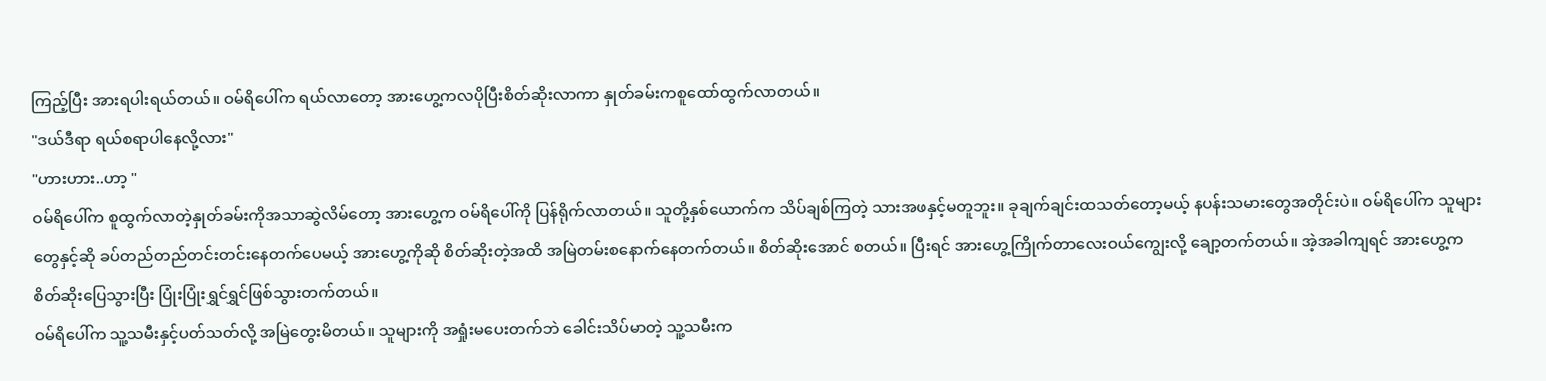ကြည့်ပြီး အားရပါးရယ်တယ်။ ဝမ်ရိပေါ်က ရယ်လာတော့ အားဟွေ့ကလပိုပြီးစိတ်ဆိုးလာကာ နှုတ်ခမ်းကစူထော်ထွက်လာတယ်။
"ဒယ်ဒီရာ ရယ်စရာပါနေလို့လား"
"ဟားဟား..ဟာ့ "
ဝမ်ရိပေါ်က စူထွက်လာတဲ့နှုတ်ခမ်းကိုအသာဆွဲလိမ်တော့ အားဟွေ့က ဝမ်ရိပေါ်ကို ပြန်ရိုက်လာတယ်။ သူတို့နှစ်ယောက်က သိပ်ချစ်ကြတဲ့ သားအဖနှင့်မတူဘူး။ ခုချက်ချင်းထသတ်တော့မယ့် နပန်းသမားတွေအတိုင်းပဲ။ ဝမ်ရိပေါ်က သူများတွေနှင့်ဆို ခပ်တည်တည်တင်းတင်းနေတက်ပေမယ့် အားဟွေ့ကိုဆို စိတ်ဆိုးတဲ့အထိ အမြဲတမ်းစနောက်နေတက်တယ်။ စိတ်ဆိုးအောင် စတယ်။ ပြီးရင် အားဟွေ့ကြိုက်တာလေးဝယ်ကျွေးလို့ ချော့တက်တယ်။ အဲ့အခါကျရင် အားဟွေ့က စိတ်ဆိုးပြေသွားပြီး ပြုံးပြုံးရွှင်ရွှင်ဖြစ်သွားတက်တယ်။
ဝမ်ရိပေါ်က သူ့သမီးနှင့်ပတ်သတ်လို့ အမြဲတွေးမိတယ်။ သူများကို အရှုံးမပေးတက်ဘဲ ခေါင်းသိပ်မာတဲ့ သူ့သမီးက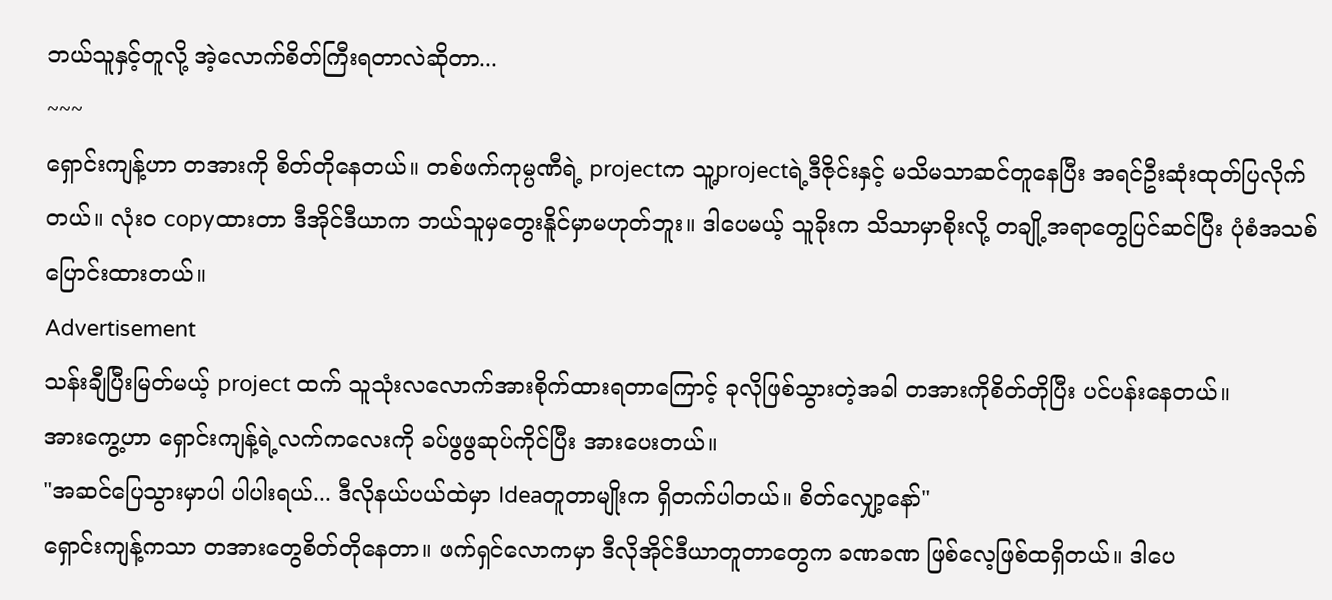ဘယ်သူနှင့်တူလို့ အဲ့လောက်စိတ်ကြီးရတာလဲဆိုတာ...
~~~
ရှောင်းကျန့်ဟာ တအားကို စိတ်တိုနေတယ်။ တစ်ဖက်ကုမ္ပဏီရဲ့ projectက သူ့projectရဲ့ဒီဇိုင်းနှင့် မသိမသာဆင်တူနေပြီး အရင်ဦးဆုံးထုတ်ပြလိုက်တယ်။ လုံးဝ copyထားတာ ဒီအိုင်ဒီယာက ဘယ်သူမှတွေးနိူင်မှာမဟုတ်ဘူး။ ဒါပေမယ့် သူခိုးက သိသာမှာစိုးလို့ တချို့အရာတွေပြင်ဆင်ပြီး ပုံစံအသစ်ပြောင်းထားတယ်။
Advertisement
သန်းချီပြီးမြတ်မယ့် project ထက် သူသုံးလလောက်အားစိုက်ထားရတာကြောင့် ခုလိုဖြစ်သွားတဲ့အခါ တအားကိုစိတ်တိုပြီး ပင်ပန်းနေတယ်။
အားကွေ့ဟာ ရှောင်းကျန့်ရဲ့လက်ကလေးကို ခပ်ဖွဖွဆုပ်ကိုင်ပြီး အားပေးတယ်။
"အဆင်ပြေသွားမှာပါ ပါပါးရယ်... ဒီလိုနယ်ပယ်ထဲမှာ Ideaတူတာမျိုးက ရှိတက်ပါတယ်။ စိတ်လျှော့နော်"
ရှောင်းကျန့်ကသာ တအားတွေစိတ်တိုနေတာ။ ဖက်ရှင်လောကမှာ ဒီလိုအိုင်ဒီယာတူတာတွေက ခဏခဏ ဖြစ်လေ့ဖြစ်ထရှိတယ်။ ဒါပေ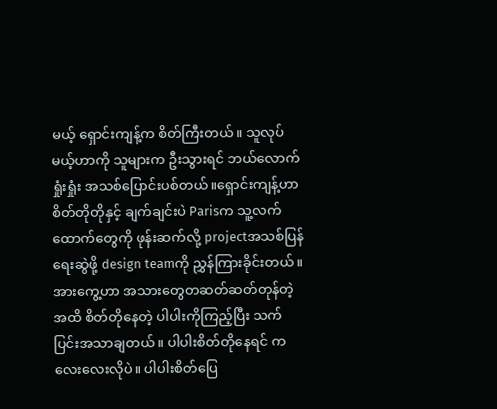မယ့် ရှောင်းကျန့်က စိတ်ကြီးတယ်။ သူလုပ်မယ့်ဟာကို သူများက ဦးသွားရင် ဘယ်လောက်ရှုံးရှုံး အသစ်ပြောင်းပစ်တယ်။ရှောင်းကျန့်ဟာ စိတ်တိုတိုနှင့် ချက်ချင်းပဲ Parisက သူ့လက်ထောက်တွေကို ဖုန်းဆက်လို့ projectအသစ်ပြန်ရေးဆွဲဖို့ design teamကို ညွှန်ကြားခိုင်းတယ်။
အားကွေ့ဟာ အသားတွေတဆတ်ဆတ်တုန်တဲ့အထိ စိတ်တိုနေတဲ့ ပါပါးကိုကြည့်ပြီး သက်ပြင်းအသာချတယ်။ ပါပါးစိတ်တိုနေရင် ကလေးလေးလိုပဲ။ ပါပါးစိတ်ပြေ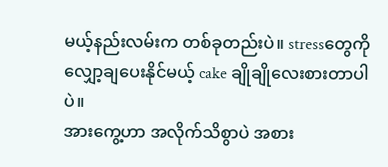မယ့်နည်းလမ်းက တစ်ခုတည်းပဲ။ stressတွေကို လျှော့ချပေးနိုင်မယ့် cake ချိုချိုလေးစားတာပါပဲ။
အားကွေ့ဟာ အလိုက်သိစွာပဲ အစား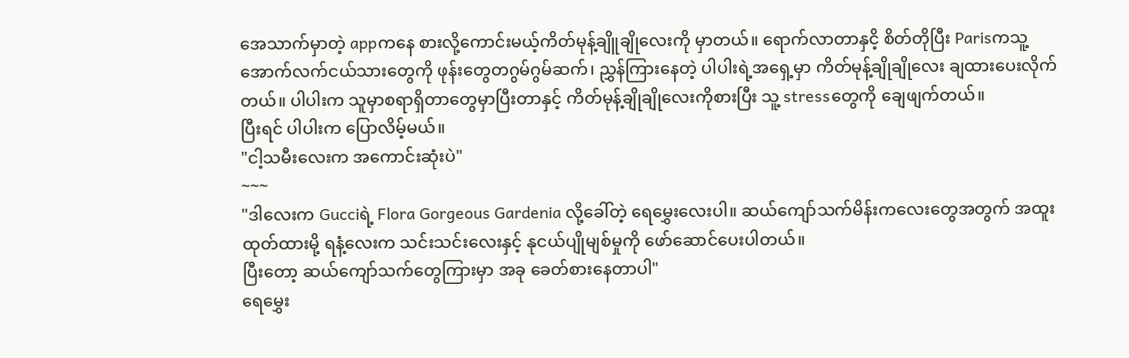အေသာက်မှာတဲ့ appကနေ စားလို့ကောင်းမယ့်ကိတ်မုန့်ချိူချိုလေးကို မှာတယ်။ ရောက်လာတာနှငိ့ စိတ်တိုပြီး Parisကသူ့အောက်လက်ငယ်သားတွေကို ဖုန်းတွေတဂွမ်ဂွမ်ဆက်၊ ညွှန်ကြားနေတဲ့ ပါပါးရဲ့အရှေ့မှာ ကိတ်မုန့်ချိုချိုလေး ချထားပေးလိုက်တယ်။ ပါပါးက သူမှာစရာရှိတာတွေမှာပြီးတာနှင့် ကိတ်မုန့်ချိုချိုလေးကိုစားပြီး သူ့ stressတွေကို ချေဖျက်တယ်။
ပြီးရင် ပါပါးက ပြောလိမ့်မယ်။
"ငါ့သမီးလေးက အကောင်းဆုံးပဲ"
~~~
"ဒါလေးက Gucciရဲ့ Flora Gorgeous Gardenia လို့ခေါ်တဲ့ ရေမွှေးလေးပါ။ ဆယ်ကျော်သက်မိန်းကလေးတွေအတွက် အထူးထုတ်ထားမို့ ရနံ့လေးက သင်းသင်းလေးနှင့် နုငယ်ပျိုမျစ်မှုကို ဖော်ဆောင်ပေးပါတယ်။
ပြီးတော့ ဆယ်ကျော်သက်တွေကြားမှာ အခု ခေတ်စားနေတာပါ"
ရေမွှေး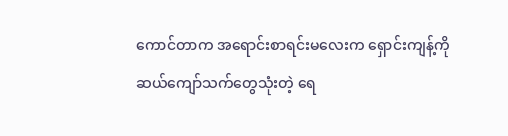ကောင်တာက အရောင်းစာရင်းမလေးက ရှောင်းကျန့်ကို ဆယ်ကျော်သက်တွေသုံးတဲ့ ရေ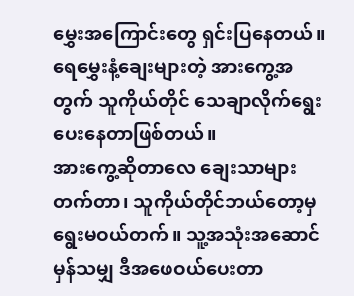မွှေးအကြောင်းတွေ ရှင်းပြနေတယ်။ ရေမွှေးနံ့ချေးများတဲ့ အားကွေ့အတွက် သူကိုယ်တိုင် သေချာလိုက်ရွေးပေးနေတာဖြစ်တယ်။
အားကွေ့ဆိုတာလေ ချေးသာများတက်တာ၊ သူကိုယ်တိုင်ဘယ်တော့မှ ရွေးမဝယ်တက်။ သူ့အသုံးအဆောင်မှန်သမျှ ဒီအဖေဝယ်ပေးတာ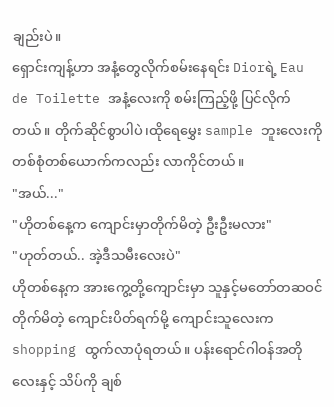ချည်းပဲ။
ရှောင်းကျန့်ဟာ အနံ့တွေလိုက်စမ်းနေရင်း Diorရဲ့ Eau de Toilette အနံ့လေးကို စမ်းကြည့်ဖို့ ပြင်လိုက်တယ်။ တိုက်ဆိုင်စွာပါပဲ၊ထိုရေမွှေး sample ဘူးလေးကို တစ်စုံတစ်ယောက်ကလည်း လာကိုင်တယ်။
"အယ်..."
"ဟိုတစ်နေ့က ကျောင်းမှာတိုက်မိတဲ့ ဦးဦးမလား"
"ဟုတ်တယ်.. အဲ့ဒီသမီးလေးပဲ"
ဟိုတစ်နေ့က အားကွေ့တို့ကျောင်းမှာ သူနှင့်မတော်တဆဝင်တိုက်မိတဲ့ ကျောင်းပိတ်ရက်မို့ ကျောင်းသူလေးက shopping ထွက်လာပုံရတယ်။ ပန်းရောင်ဂါဝန်အတိုလေးနှင့် သိပ်ကို ချစ်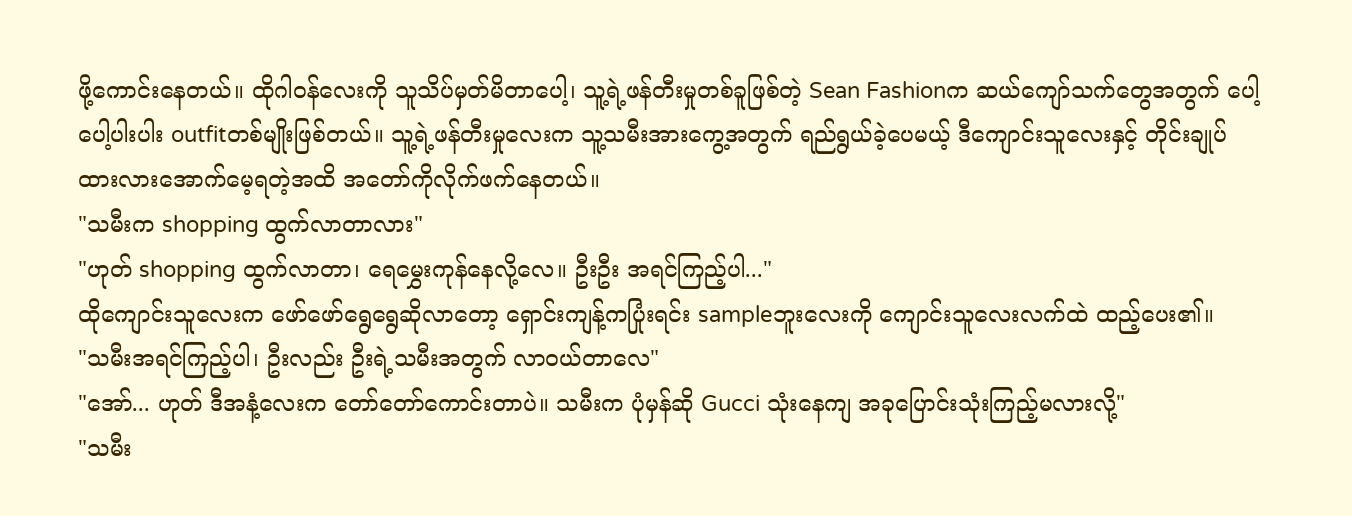ဖို့ကောင်းနေတယ်။ ထိုဂါဝန်လေးကို သူသိပ်မှတ်မိတာပေါ့၊ သူ့ရဲ့ဖန်တီးမှုတစ်ခူဖြစ်တဲ့ Sean Fashionက ဆယ်ကျော်သက်တွေအတွက် ပေါ့ပေါ့ပါးပါး outfitတစ်မျိုးဖြစ်တယ်။ သူ့ရဲ့ဖန်တီးမှုလေးက သူ့သမီးအားကွေ့အတွက် ရည်ရွယ်ခဲ့ပေမယ့် ဒီကျောင်းသူလေးနှင့် တိုင်းချုပ်ထားလားအောက်မေ့ရတဲ့အထိ အတော်ကိုလိုက်ဖက်နေတယ်။
"သမီးက shopping ထွက်လာတာလား"
"ဟုတ် shopping ထွက်လာတာ၊ ရေမွှေးကုန်နေလို့လေ။ ဦးဦး အရင်ကြည့်ပါ..."
ထိုကျောင်းသူလေးက ဖော်ဖော်ရွေရွေဆိုလာတော့ ရှောင်းကျန့်ကပြုံးရင်း sampleဘူးလေးကို ကျောင်းသူလေးလက်ထဲ ထည့်ပေး၏။
"သမီးအရင်ကြည့်ပါ၊ ဦးလည်း ဦးရဲ့သမီးအတွက် လာဝယ်တာလေ"
"အော်... ဟုတ် ဒီအနံ့လေးက တော်တော်ကောင်းတာပဲ။ သမီးက ပုံမှန်ဆို Gucci သုံးနေကျ အခုပြောင်းသုံးကြည့်မလားလို့"
"သမီး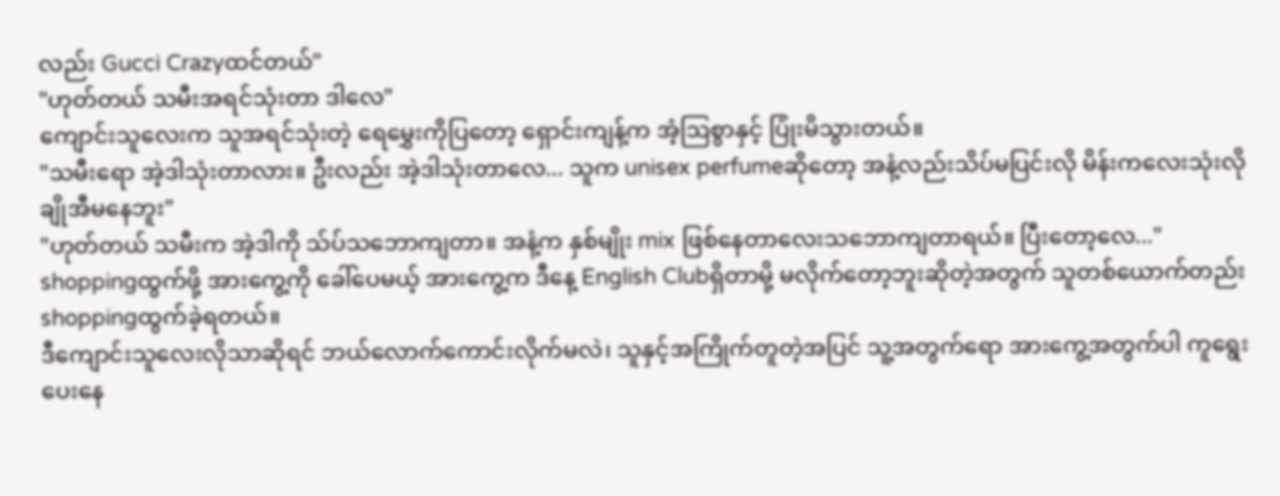လည်း Gucci Crazyထင်တယ်"
"ဟုတ်တယ် သမီးအရင်သုံးတာ ဒါလေ"
ကျောင်းသူလေးက သူအရင်သုံးတဲ့ ရေမွှေးကိုပြတော့ ရှောင်းကျန့်က အံ့ဩစွာနှင့် ပြုံးမိသွားတယ်။
"သမီးရော အဲ့ဒါသုံးတာလား။ ဦးလည်း အဲ့ဒါသုံးတာလေ... သူက unisex perfumeဆိုတော့ အနံ့လည်းသိပ်မပြင်းလို မိန်းကလေးသုံးလို ချိုအီမနေဘူး"
"ဟုတ်တယ် သမီးက အဲ့ဒါကို သ်ပ်သဘောကျတာ။ အနံ့က နှစ်မျိုး mix ဖြစ်နေတာလေးသဘောကျတာရယ်။ ပြီးတော့လေ..."
shoppingထွက်ဖို့ အားကွေ့ကို ခေါ်ပေမယ့် အားကွေ့က ဒီနေ့ English Clubရှိတာမို့ မလိုက်တော့ဘူးဆိုတဲ့အတွက် သူတစ်ယောက်တည်း shoppingထွက်ခဲ့ရတယ်။
ဒီကျောင်းသူလေးလိုသာဆိုရင် ဘယ်လောက်ကောင်းလိုက်မလဲ၊ သူနှင့်အကြိုက်တူတဲ့အပြင် သူ့အတွက်ရော အားကွေ့အတွက်ပါ ကူရွေးပေးနေ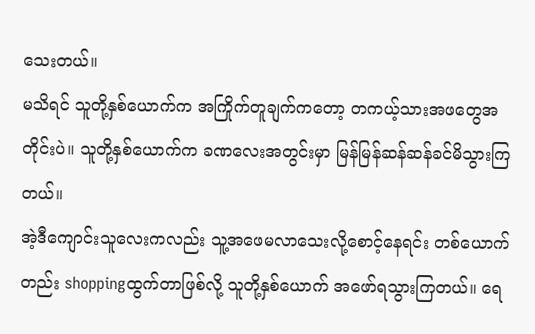သေးတယ်။
မသိရင် သူတို့နှစ်ယောက်က အကြိုက်တူချက်ကတော့ တကယ့်သားအဖတွေအတိုင်းပဲ။ သူတို့နှစ်ယောက်က ခဏလေးအတွင်းမှာ မြန်မြန်ဆန်ဆန်ခင်မိသွားကြတယ်။
အဲ့ဒီကျောင်းသူလေးကလည်း သူ့အဖေမလာသေးလို့စောင့်နေရင်း တစ်ယောက်တည်း shoppingထွက်တာဖြစ်လို့ သူတို့နှစ်ယောက် အဖော်ရသွားကြတယ်။ ရေ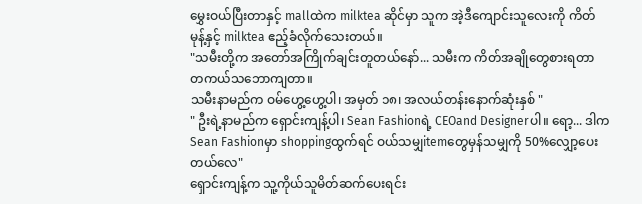မွှေးဝယ်ပြီးတာနှင့် mallထဲက milktea ဆိုင်မှာ သူက အဲ့ဒီကျောင်းသူလေးကို ကိတ်မုန့်နှင့် milktea ဧည့်ခံလိုက်သေးတယ်။
"သမီးတို့က အတော်အကြိုက်ချင်းတူတယ်နော်... သမီးက ကိတ်အချိုတွေစားရတာ တကယ်သဘောကျတာ။
သမီးနာမည်က ဝမ်ဟွေ့ဟွေ့ပါ၊ အမှတ် ၁၈၊ အလယ်တန်းနောက်ဆုံးနှစ် "
" ဦးရဲ့နာမည်က ရှောင်းကျန့်ပါ၊ Sean Fashionရဲ့ CEOand Designerပါ။ ရော့... ဒါက Sean Fashionမှာ shoppingထွက်ရင် ဝယ်သမျှitemတွေမှန်သမျှကို 50%လျှော့ပေးတယ်လေ"
ရှောင်းကျန့်က သူ့ကိုယ်သူမိတ်ဆက်ပေးရင်း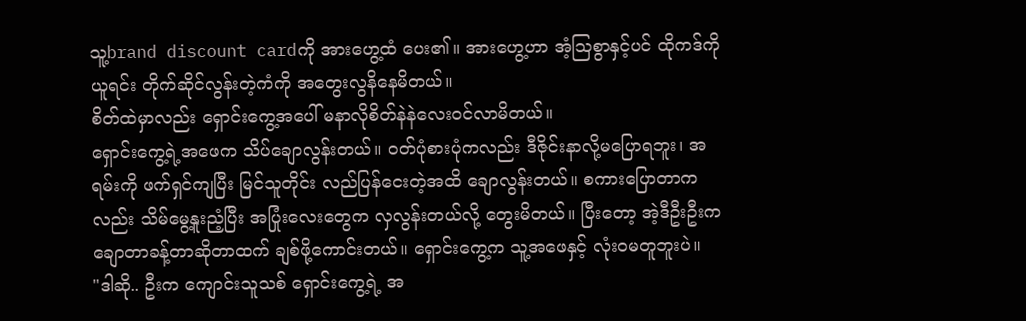သူ့brand discount cardကို အားဟွေ့ထံ ပေး၏။ အားဟွေ့ဟာ အံ့ဩစွာနှင့်ပင် ထိုကဒ်ကိုယူရင်း တိုက်ဆိုင်လွန်းတဲ့ကံကို အတွေးလွနိနေမိတယ်။
စိတ်ထဲမှာလည်း ရှောင်းကွေ့အပေါ် မနာလိုစိတ်နဲနဲလေးဝင်လာမိတယ်။
ရှောင်းကွေ့ရဲ့အဖေက သိပ်ချောလွန်းတယ်။ ဝတ်ပုံစားပုံကလည်း ဒီဇိုင်းနာလို့မပြောရဘူး၊ အရမ်းကို ဖက်ရှင်ကျပြီး မြင်သူတိုင်း လည်ပြန်ငေးတဲ့အထိ ချောလွန်းတယ်။ စကားပြောတာကလည်း သိမ်မွေ့နူးညံ့ပြီး အပြုံးလေးတွေက လှလွန်းတယ်လို့ တွေးမိတယ်။ ပြီးတော့ အဲ့ဒီဦးဦးက ချောတာခန့်တာဆိုတာထက် ချစ်ဖို့ကောင်းတယ်။ ရှောင်းကွေ့က သူ့အဖေနှင့် လုံးဝမတူဘူးပဲ။
"ဒါဆို.. ဦးက ကျောင်းသူသစ် ရှောင်းကွေ့ရဲ့ အ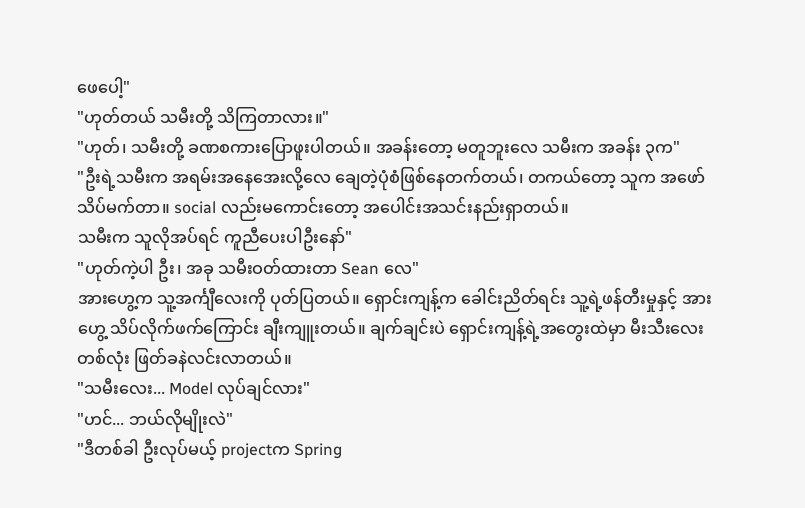ဖေပေါ့"
"ဟုတ်တယ် သမီးတို့ သိကြတာလား။"
"ဟုတ်၊ သမီးတို့ ခဏစကားပြောဖူးပါတယ်။ အခန်းတော့ မတူဘူးလေ သမီးက အခန်း ၃က"
"ဦးရဲ့သမီးက အရမ်းအနေအေးလို့လေ ချေတဲ့ပုံစံဖြစ်နေတက်တယ်၊ တကယ်တော့ သူက အဖော်သိပ်မက်တာ။ social လည်းမကောင်းတော့ အပေါင်းအသင်းနည်းရှာတယ်။
သမီးက သူလိုအပ်ရင် ကူညီပေးပါဦးနော်"
"ဟုတ်ကဲ့ပါ ဦး၊ အခု သမီးဝတ်ထားတာ Sean လေ"
အားဟွေ့က သူ့အင်္ကျီလေးကို ပုတ်ပြတယ်။ ရှောင်းကျန့်က ခေါင်းညိတ်ရင်း သူ့ရဲ့ဖန်တီးမှုနှင့် အားဟွေ့ သိပ်လိုက်ဖက်ကြောင်း ချီးကျူးတယ်။ ချက်ချင်းပဲ ရှောင်းကျန့်ရဲ့အတွေးထဲမှာ မီးသီးလေးတစ်လုံး ဖြတ်ခနဲလင်းလာတယ်။
"သမီးလေး... Model လုပ်ချင်လား"
"ဟင်... ဘယ်လိုမျိုးလဲ"
"ဒီတစ်ခါ ဦးလုပ်မယ့် projectက Spring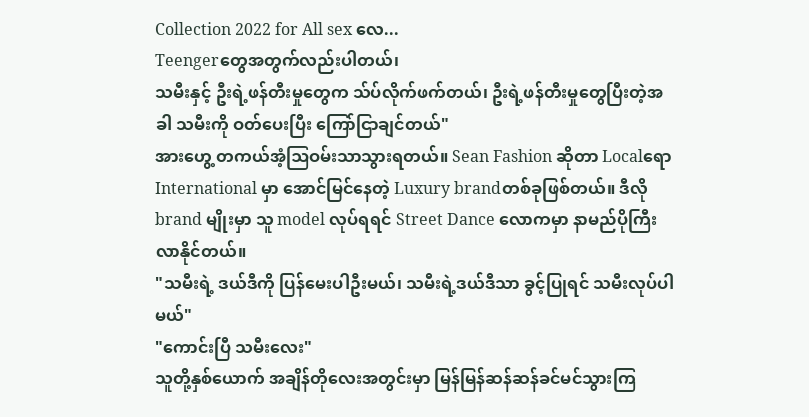Collection 2022 for All sex လေ...
Teengerတွေအတွက်လည်းပါတယ်၊
သမီးနှင့် ဦးရဲ့ဖန်တီးမှုတွေက သ်ပ်လိုက်ဖက်တယ်၊ ဦးရဲ့ဖန်တီးမှုတွေပြီးတဲ့အခါ သမီးကို ဝတ်ပေးပြီး ကြော်ငြာချင်တယ်"
အားဟွေ့ တကယ်အံ့ဩဝမ်းသာသွားရတယ်။ Sean Fashion ဆိုတာ Localရော International မှာ အောင်မြင်နေတဲ့ Luxury brandတစ်ခုဖြစ်တယ်။ ဒီလို brand မျိုးမှာ သူ model လုပ်ရရင် Street Dance လောကမှာ နာမည်ပိုကြီးလာနိုင်တယ်။
"သမီးရဲ့ ဒယ်ဒီကို ပြန်မေးပါဦးမယ်၊ သမီးရဲ့ဒယ်ဒီသာ ခွင့်ပြုရင် သမီးလုပ်ပါမယ်"
"ကောင်းပြီ သမီးလေး"
သူတို့နှစ်ယောက် အချိန်တိုလေးအတွင်းမှာ မြန်မြန်ဆန်ဆန်ခင်မင်သွားကြ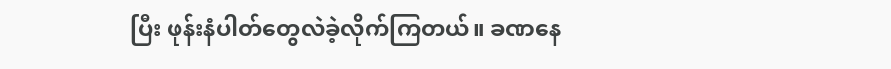ပြီး ဖုန်းနံပါတ်တွေလဲခဲ့လိုက်ကြတယ်။ ခဏနေ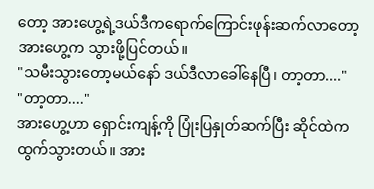တော့ အားဟွေ့ရဲ့ဒယ်ဒီကရောက်ကြောင်းဖုန်းဆက်လာတော့ အားဟွေ့က သွားဖို့ပြင်တယ်။
"သမီးသွားတော့မယ်နော် ဒယ်ဒီလာခေါ်နေပြီ၊ တာ့တာ...."
"တာ့တာ...."
အားဟွေ့ဟာ ရှောင်းကျန့်ကို ပြုံးပြနှုတ်ဆက်ပြီး ဆိုင်ထဲကထွက်သွားတယ်။ အား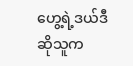ဟွေ့ရဲ့ဒယ်ဒီဆိုသူက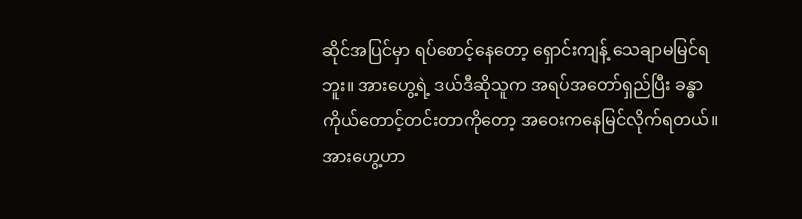ဆိုင်အပြင်မှာ ရပ်စောင့်နေတော့ ရှောင်းကျန့် သေချာမမြင်ရဘူး။ အားဟွေ့ရဲ့ ဒယ်ဒီဆိုသူက အရပ်အတော်ရှည်ပြီး ခန္ဓာကိုယ်တောင့်တင်းတာကိုတော့ အဝေးကနေမြင်လိုက်ရတယ်။ အားဟွေ့ဟာ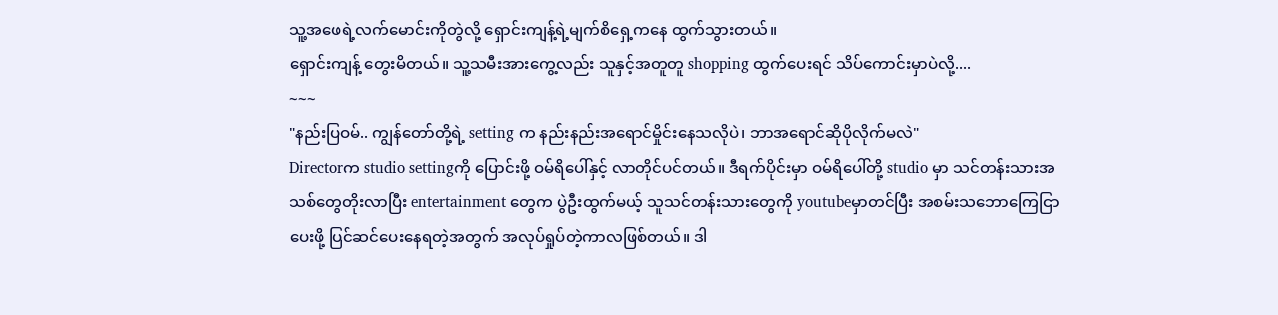သူ့အဖေရဲ့လက်မောင်းကိုတွဲလို့ ရှောင်းကျန့်ရဲ့မျက်စိရှေ့ကနေ ထွက်သွားတယ်။
ရှောင်းကျန့် တွေးမိတယ်။ သူ့သမီးအားကွေ့လည်း သူနှင့်အတူတူ shopping ထွက်ပေးရင် သိပ်ကောင်းမှာပဲလို့....
~~~
"နည်းပြဝမ်.. ကျွန်တော်တို့ရဲ့ setting က နည်းနည်းအရောင်မှိုင်းနေသလိုပဲ၊ ဘာအရောင်ဆိုပိုလိုက်မလဲ"
Directorက studio settingကို ပြောင်းဖို့ ဝမ်ရိပေါ်နှင့် လာတိုင်ပင်တယ်။ ဒီရက်ပိုင်းမှာ ဝမ်ရိပေါ်တို့ studio မှာ သင်တန်းသားအသစ်တွေတိုးလာပြီး entertainment တွေက ပွဲဦးထွက်မယ့် သူသင်တန်းသားတွေကို youtubeမှာတင်ပြီး အစမ်းသဘောကြေငြာပေးဖို့ ပြင်ဆင်ပေးနေရတဲ့အတွက် အလုပ်ရှုပ်တဲ့ကာလဖြစ်တယ်။ ဒါ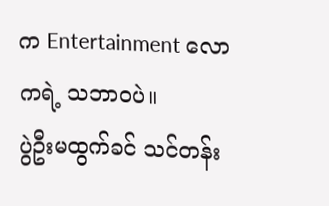က Entertainment လောကရဲ့ သဘာဝပဲ။
ပွဲဦးမထွက်ခင် သင်တန်း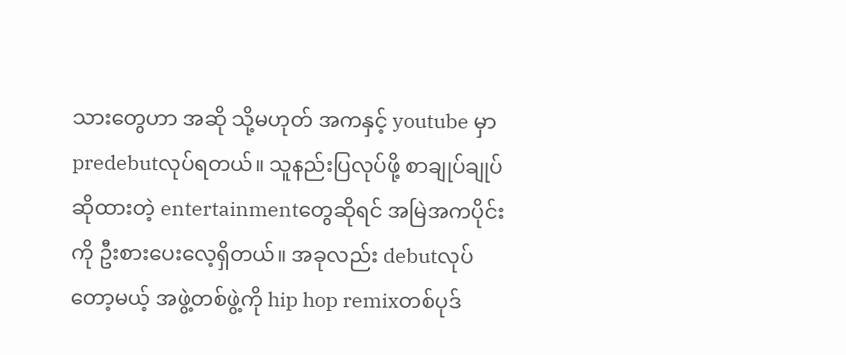သားတွေဟာ အဆို သို့မဟုတ် အကနှင့် youtube မှာ predebutလုပ်ရတယ်။ သူနည်းပြလုပ်ဖို့ စာချုပ်ချုပ်ဆိုထားတဲ့ entertainmentတွေဆိုရင် အမြဲအကပိုင်းကို ဦးစားပေးလေ့ရှိတယ်။ အခုလည်း debutလုပ်တော့မယ့် အဖွဲ့တစ်ဖွဲ့ကို hip hop remixတစ်ပုဒ်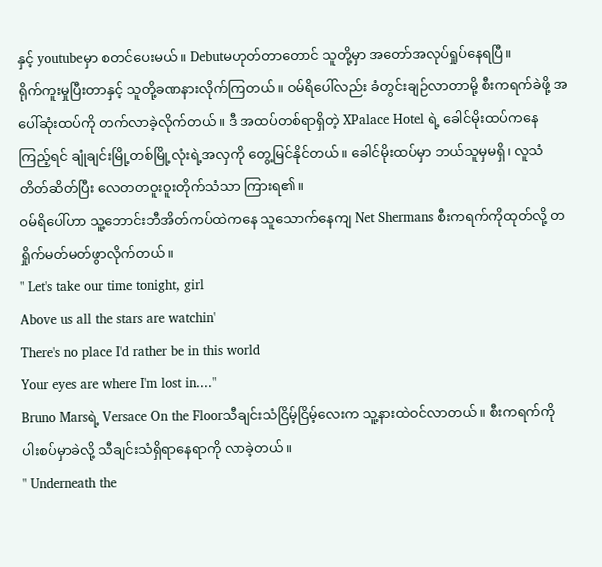နှင့် youtubeမှာ စတင်ပေးမယ်။ Debutမဟုတ်တာတောင် သူတို့မှာ အတော်အလုပ်ရှုပ်နေရပြီ။
ရိုက်ကူးမှုပြီးတာနှင့် သူတို့ခဏနားလိုက်ကြတယ်။ ဝမ်ရိပေါ်လည်း ခံတွင်းချဉ်လာတာမို့ စီးကရက်ခဲဖို့ အပေါ်ဆုံးထပ်ကို တက်လာခဲ့လိုက်တယ်။ ဒီ အထပ်တစ်ရာရှိတဲ့ XPalace Hotel ရဲ့ ခေါင်မိုးထပ်ကနေကြည့်ရင် ချုံချင်းမြို့တစ်မြို့လုံးရဲ့အလှကို တွေ့မြင်နိုင်တယ်။ ခေါင်မိုးထပ်မှာ ဘယ်သူမှမရှိ၊ လူသံတိတ်ဆိတ်ပြီး လေတတဝူးဝူးတိုက်သံသာ ကြားရ၏။
ဝမ်ရိပေါ်ဟာ သူ့ဘောင်းဘီအိတ်ကပ်ထဲကနေ သူသောက်နေကျ Net Shermans စီးကရက်ကိုထုတ်လို့ တရှိုက်မတ်မတ်ဖွာလိုက်တယ်။
" Let's take our time tonight, girl
Above us all the stars are watchin'
There's no place I'd rather be in this world
Your eyes are where I'm lost in...."
Bruno Marsရဲ့ Versace On the Floorသီချင်းသံငြိမ့်ငြိမ့်လေးက သူ့နားထဲဝင်လာတယ်။ စီးကရက်ကို ပါးစပ်မှာခဲလို့ သီချင်းသံရှိရာနေရာကို လာခဲ့တယ်။
" Underneath the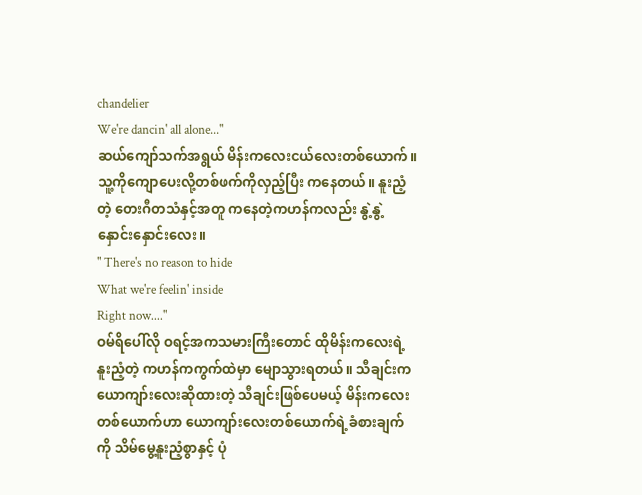chandelier
We're dancin' all alone..."
ဆယ်ကျော်သက်အရွယ် မိန်းကလေးငယ်လေးတစ်ယောက်။ သူ့ကိုကျောပေးလို့တစ်ဖက်ကိုလှည့်ပြီး ကနေတယ်။ နူးညံ့တဲ့ တေးဂီတသံနှင့်အတူ ကနေတဲ့ကဟန်ကလည်း နွဲ့နွဲ့နှောင်းနှောင်းလေး။
" There's no reason to hide
What we're feelin' inside
Right now...."
ဝမ်ရိပေါ်လို ဝရင့်အကသမားကြီးတောင် ထိုမိန်းကလေးရဲ့ နူးညံ့တဲ့ ကဟန်ကကွက်ထဲမှာ မျောသွားရတယ်။ သီချင်းက ယောကျာ်းလေးဆိုထားတဲ့ သီချင်းဖြစ်ပေမယ့် မိန်းကလေးတစ်ယောက်ဟာ ယောကျာ်းလေးတစ်ယောက်ရဲ့ခံစားချက်ကို သိမ်မွေ့နူးညံ့စွာနှင့် ပုံ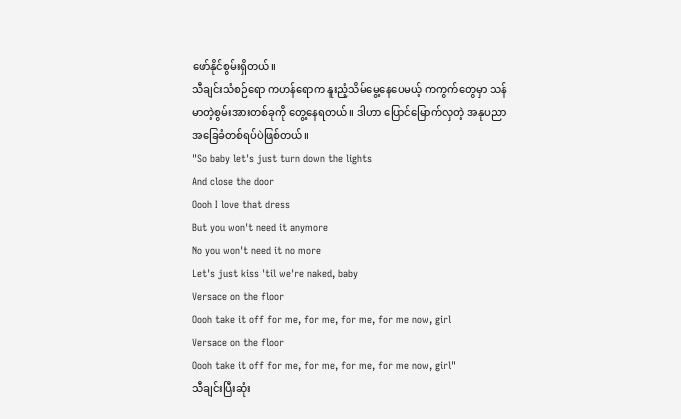ဖော်နိုင်စွမ်းရှိတယ်။
သီချင်းသံစဉ်ရော ကဟန်ရောက နူးညံ့သိမ်မွေ့နေပေမယ့် ကကွက်တွေမှာ သန်မာတဲ့စွမ်းအားတစ်ခုကို တွေ့နေရတယ်။ ဒါဟာ ပြောင်မြောက်လှတဲ့ အနုပညာအခြေခံတစ်ရပ်ပဲဖြစ်တယ်။
"So baby let's just turn down the lights
And close the door
Oooh I love that dress
But you won't need it anymore
No you won't need it no more
Let's just kiss 'til we're naked, baby
Versace on the floor
Oooh take it off for me, for me, for me, for me now, girl
Versace on the floor
Oooh take it off for me, for me, for me, for me now, girl"
သီချင်းပြီးဆုံး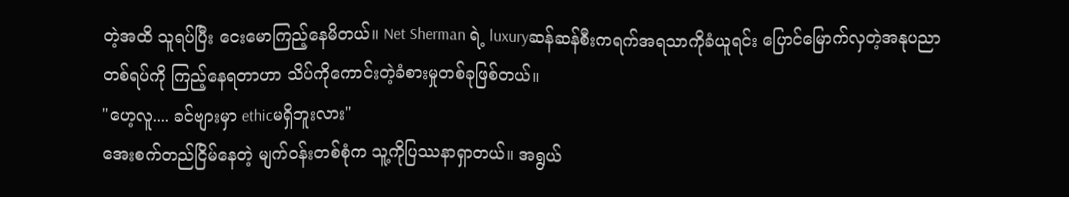တဲ့အထိ သူရပ်ပြီး ငေးမောကြည့်နေမိတယ်။ Net Sherman ရဲ့ luxuryဆန်ဆန်စီးကရက်အရသာကိုခံယူရင်း ပြောင်မြောက်လှတဲ့အနုပညာတစ်ရပ်ကို ကြည့်နေရတာဟာ သိပ်ကိုကောင်းတဲ့ခံစားမှုတစ်ခုဖြစ်တယ်။
"ဟေ့လူ.... ခင်ဗျားမှာ ethicမရှိဘူးလား"
အေးစက်တည်ငြိမ်နေတဲ့ မျက်ဝန်းတစ်စုံက သူ့ကိုပြဿနာရှာတယ်။ အရွယ်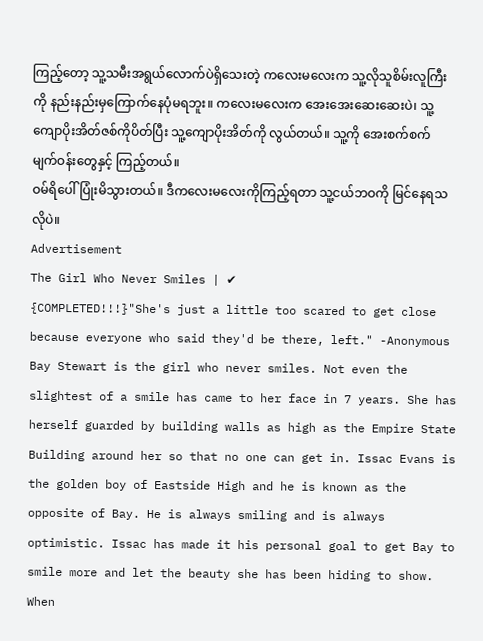ကြည့်တော့ သူ့သမီးအရွယ်လောက်ပဲရှိသေးတဲ့ ကလေးမလေးက သူ့လိုသူစိမ်းလူကြီးကို နည်းနည်းမှကြောက်နေပုံမရဘူး။ ကလေးမလေးက အေးအေးဆေးဆေးပဲ၊ သူ့ကျောပိုးအိတ်ဇစ်ကိုပိတ်ပြီး သူ့ကျောပိုးအိတ်ကို လွယ်တယ်။ သူ့ကို အေးစက်စက်မျက်ဝန်းတွေနှင့် ကြည့်တယ်။
ဝမ်ရိပေါ် ပြုံးမိသွားတယ်။ ဒီကလေးမလေးကိုကြည့်ရတာ သူ့ငယ်ဘဝကို မြင်နေရသလိုပဲ။
Advertisement
The Girl Who Never Smiles | ✔
{COMPLETED!!!}"She's just a little too scared to get close because everyone who said they'd be there, left." -Anonymous Bay Stewart is the girl who never smiles. Not even the slightest of a smile has came to her face in 7 years. She has herself guarded by building walls as high as the Empire State Building around her so that no one can get in. Issac Evans is the golden boy of Eastside High and he is known as the opposite of Bay. He is always smiling and is always optimistic. Issac has made it his personal goal to get Bay to smile more and let the beauty she has been hiding to show. When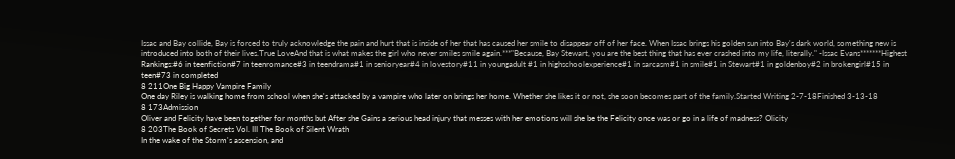Issac and Bay collide, Bay is forced to truly acknowledge the pain and hurt that is inside of her that has caused her smile to disappear off of her face. When Issac brings his golden sun into Bay's dark world, something new is introduced into both of their lives.True LoveAnd that is what makes the girl who never smiles smile again.***"Because, Bay Stewart, you are the best thing that has ever crashed into my life, literally." -Issac Evans*******Highest Rankings:#6 in teenfiction#7 in teenromance#3 in teendrama#1 in senioryear#4 in lovestory#11 in youngadult #1 in highschoolexperience#1 in sarcasm#1 in smile#1 in Stewart#1 in goldenboy#2 in brokengirl#15 in teen#73 in completed
8 211One Big Happy Vampire Family
One day Riley is walking home from school when she's attacked by a vampire who later on brings her home. Whether she likes it or not, she soon becomes part of the family.Started Writing 2-7-18Finished 3-13-18
8 173Admission
Oliver and Felicity have been together for months but After she Gains a serious head injury that messes with her emotions will she be the Felicity once was or go in a life of madness? Olicity
8 203The Book of Secrets Vol. III The Book of Silent Wrath
In the wake of the Storm's ascension, and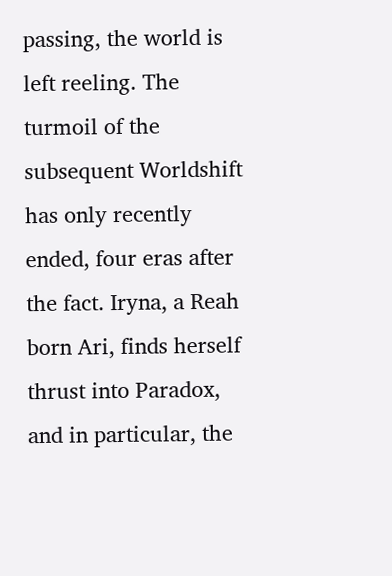passing, the world is left reeling. The turmoil of the subsequent Worldshift has only recently ended, four eras after the fact. Iryna, a Reah born Ari, finds herself thrust into Paradox, and in particular, the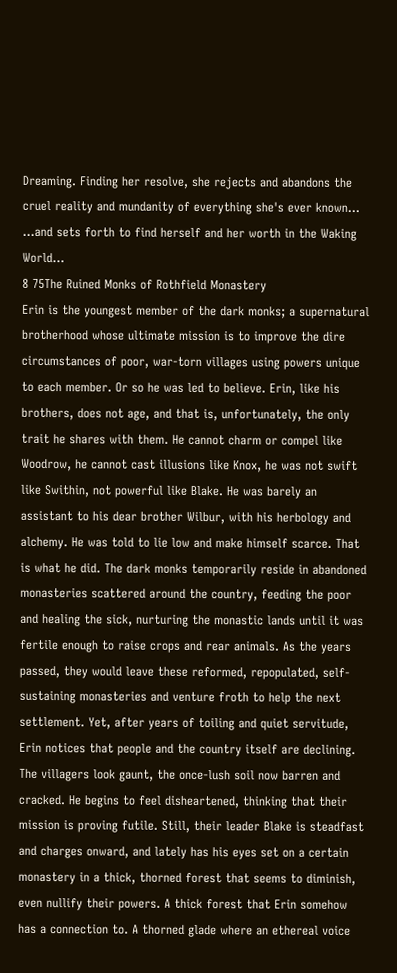Dreaming. Finding her resolve, she rejects and abandons the cruel reality and mundanity of everything she's ever known... ...and sets forth to find herself and her worth in the Waking World...
8 75The Ruined Monks of Rothfield Monastery
Erin is the youngest member of the dark monks; a supernatural brotherhood whose ultimate mission is to improve the dire circumstances of poor, war-torn villages using powers unique to each member. Or so he was led to believe. Erin, like his brothers, does not age, and that is, unfortunately, the only trait he shares with them. He cannot charm or compel like Woodrow, he cannot cast illusions like Knox, he was not swift like Swithin, not powerful like Blake. He was barely an assistant to his dear brother Wilbur, with his herbology and alchemy. He was told to lie low and make himself scarce. That is what he did. The dark monks temporarily reside in abandoned monasteries scattered around the country, feeding the poor and healing the sick, nurturing the monastic lands until it was fertile enough to raise crops and rear animals. As the years passed, they would leave these reformed, repopulated, self-sustaining monasteries and venture froth to help the next settlement. Yet, after years of toiling and quiet servitude, Erin notices that people and the country itself are declining. The villagers look gaunt, the once-lush soil now barren and cracked. He begins to feel disheartened, thinking that their mission is proving futile. Still, their leader Blake is steadfast and charges onward, and lately has his eyes set on a certain monastery in a thick, thorned forest that seems to diminish, even nullify their powers. A thick forest that Erin somehow has a connection to. A thorned glade where an ethereal voice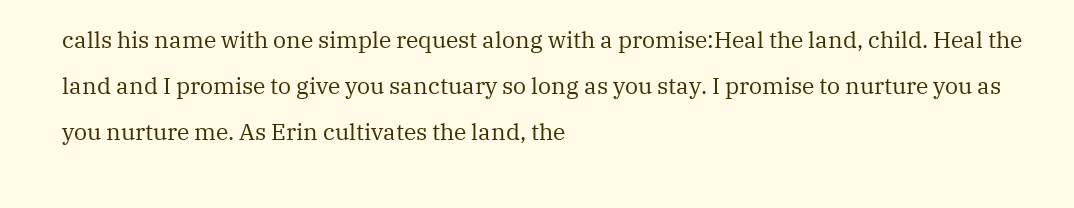calls his name with one simple request along with a promise:Heal the land, child. Heal the land and I promise to give you sanctuary so long as you stay. I promise to nurture you as you nurture me. As Erin cultivates the land, the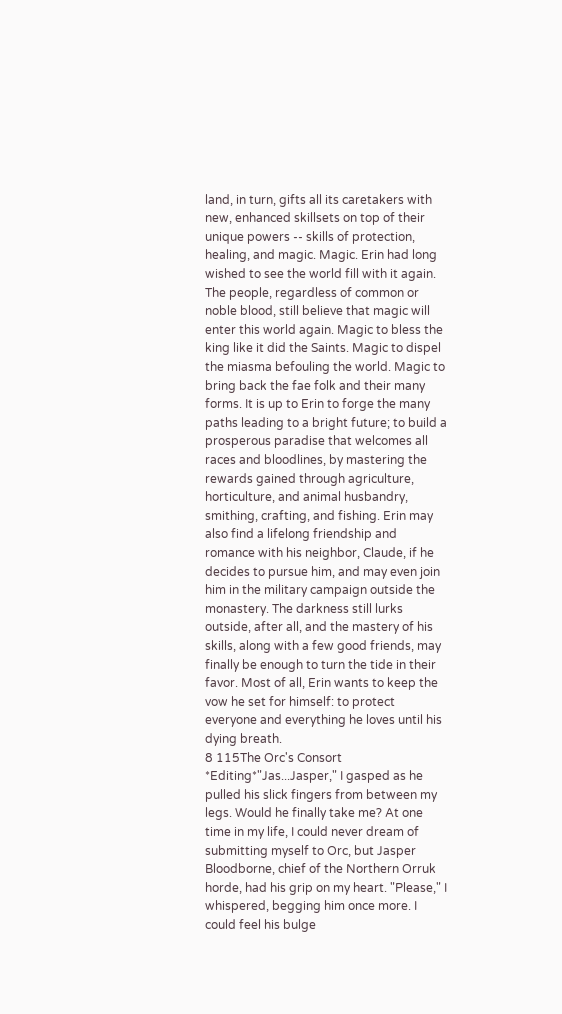land, in turn, gifts all its caretakers with new, enhanced skillsets on top of their unique powers -- skills of protection, healing, and magic. Magic. Erin had long wished to see the world fill with it again. The people, regardless of common or noble blood, still believe that magic will enter this world again. Magic to bless the king like it did the Saints. Magic to dispel the miasma befouling the world. Magic to bring back the fae folk and their many forms. It is up to Erin to forge the many paths leading to a bright future; to build a prosperous paradise that welcomes all races and bloodlines, by mastering the rewards gained through agriculture, horticulture, and animal husbandry, smithing, crafting, and fishing. Erin may also find a lifelong friendship and romance with his neighbor, Claude, if he decides to pursue him, and may even join him in the military campaign outside the monastery. The darkness still lurks outside, after all, and the mastery of his skills, along with a few good friends, may finally be enough to turn the tide in their favor. Most of all, Erin wants to keep the vow he set for himself: to protect everyone and everything he loves until his dying breath.
8 115The Orc's Consort
*Editing*"Jas...Jasper," I gasped as he pulled his slick fingers from between my legs. Would he finally take me? At one time in my life, I could never dream of submitting myself to Orc, but Jasper Bloodborne, chief of the Northern Orruk horde, had his grip on my heart. "Please," I whispered, begging him once more. I could feel his bulge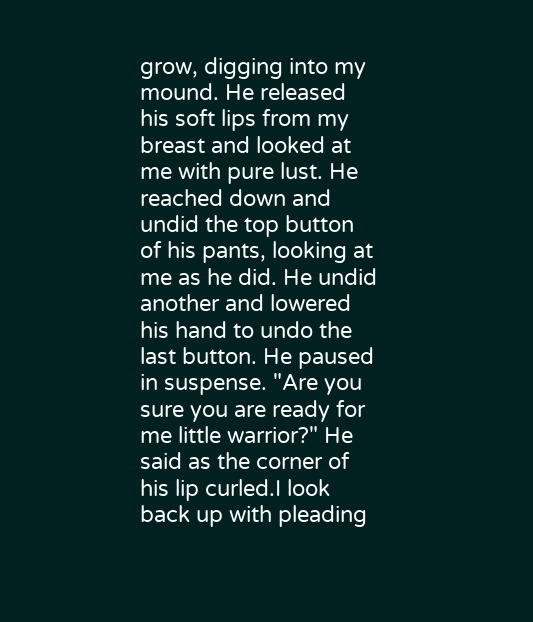grow, digging into my mound. He released his soft lips from my breast and looked at me with pure lust. He reached down and undid the top button of his pants, looking at me as he did. He undid another and lowered his hand to undo the last button. He paused in suspense. "Are you sure you are ready for me little warrior?" He said as the corner of his lip curled.I look back up with pleading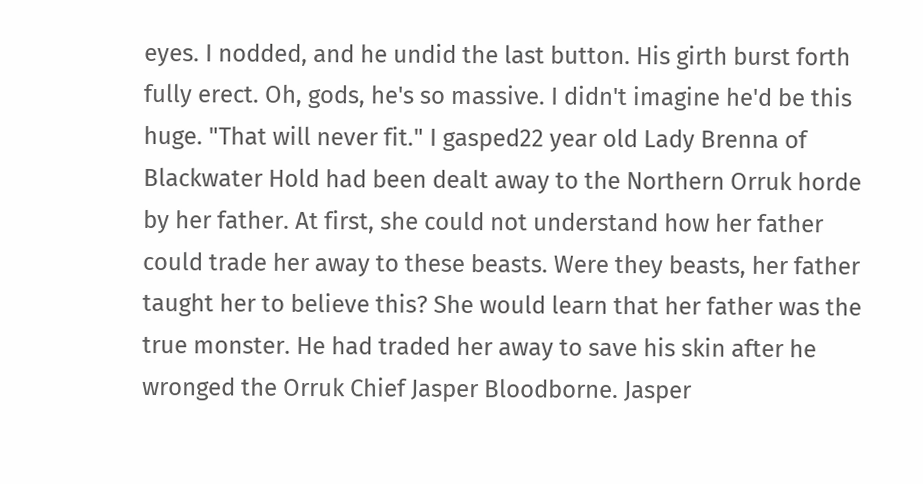eyes. I nodded, and he undid the last button. His girth burst forth fully erect. Oh, gods, he's so massive. I didn't imagine he'd be this huge. "That will never fit." I gasped22 year old Lady Brenna of Blackwater Hold had been dealt away to the Northern Orruk horde by her father. At first, she could not understand how her father could trade her away to these beasts. Were they beasts, her father taught her to believe this? She would learn that her father was the true monster. He had traded her away to save his skin after he wronged the Orruk Chief Jasper Bloodborne. Jasper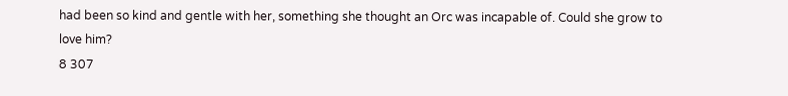had been so kind and gentle with her, something she thought an Orc was incapable of. Could she grow to love him?
8 307